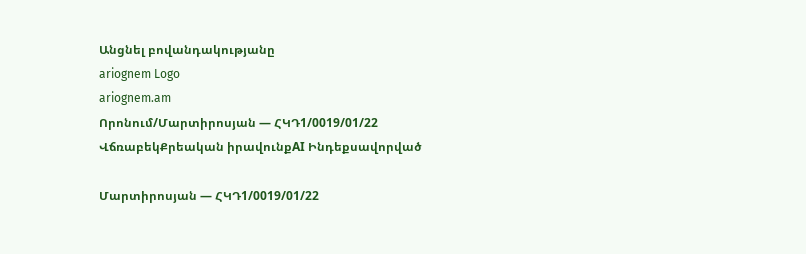Անցնել բովանդակությանը
ariognem Logo
ariognem.am
Որոնում/Մարտիրոսյան — ՀԿԴ1/0019/01/22
ՎճռաբեկՔրեական իրավունքAI Ինդեքսավորված

Մարտիրոսյան — ՀԿԴ1/0019/01/22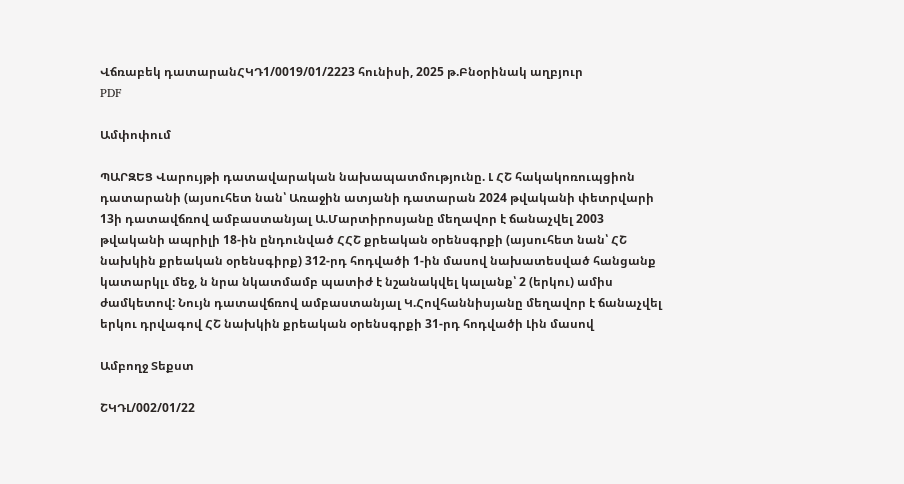Վճռաբեկ դատարանՀԿԴ1/0019/01/2223 հունիսի, 2025 թ.Բնօրինակ աղբյուր
PDF

Ամփոփում

ՊԱՐԶԵՑ Վարույթի դատավարական նախապատմությունը. Լ ՀՇ հակակոռուպցիոն դատարանի (այսուհետ նան՝ Առաջին ատյանի դատարան 2024 թվականի փետրվարի 13ի դատավճռով ամբաստանյալ Ա.Մարտիրոսյանը մեղավոր է ճանաչվել 2003 թվականի ապրիլի 18-ին ընդունված ՀՀՇ քրեական օրենսգրքի (այսուհետ նան՝ ՀՇ նախկին քրեական օրենսգիրք) 312-րդ հոդվածի 1-ին մասով նախատեսված հանցանք կատարկլւ մեջ, ն նրա նկատմամբ պատիժ է նշանակվել կալանք՝ 2 (երկու) ամիս ժամկետով: Նույն դատավճռով ամբաստանյալ Կ.Հովհաննիսյանը մեղավոր է ճանաչվել երկու դրվագով ՀՇ նախկին քրեական օրենսգրքի 31-րդ հոդվածի Լին մասով

Ամբողջ Տեքստ

ՇԿԴԼ/002/01/22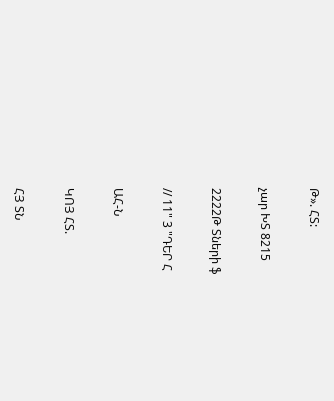Թ». ՀՏ:

չար ԽՏ 8215

2222Թ Տների ֆ

// 11" 3 "ԴԵՐ Հ

ԱՀ-Ն

ԿՈՅ ՀՏ.

ՀՅ ՏՆ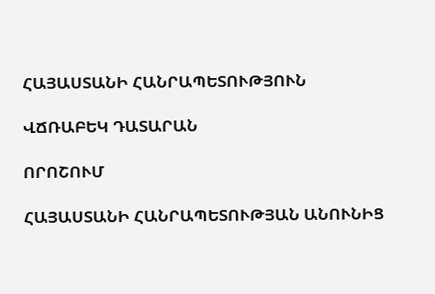ՀԱՅԱՍՏԱՆԻ ՀԱՆՐԱՊԵՏՈՒԹՅՈՒՆ

ՎՃՌԱԲԵԿ ԴԱՏԱՐԱՆ

ՈՐՈՇՈՒՄ

ՀԱՅԱՍՏԱՆԻ ՀԱՆՐԱՊԵՏՈՒԹՅԱՆ ԱՆՈՒՆԻՑ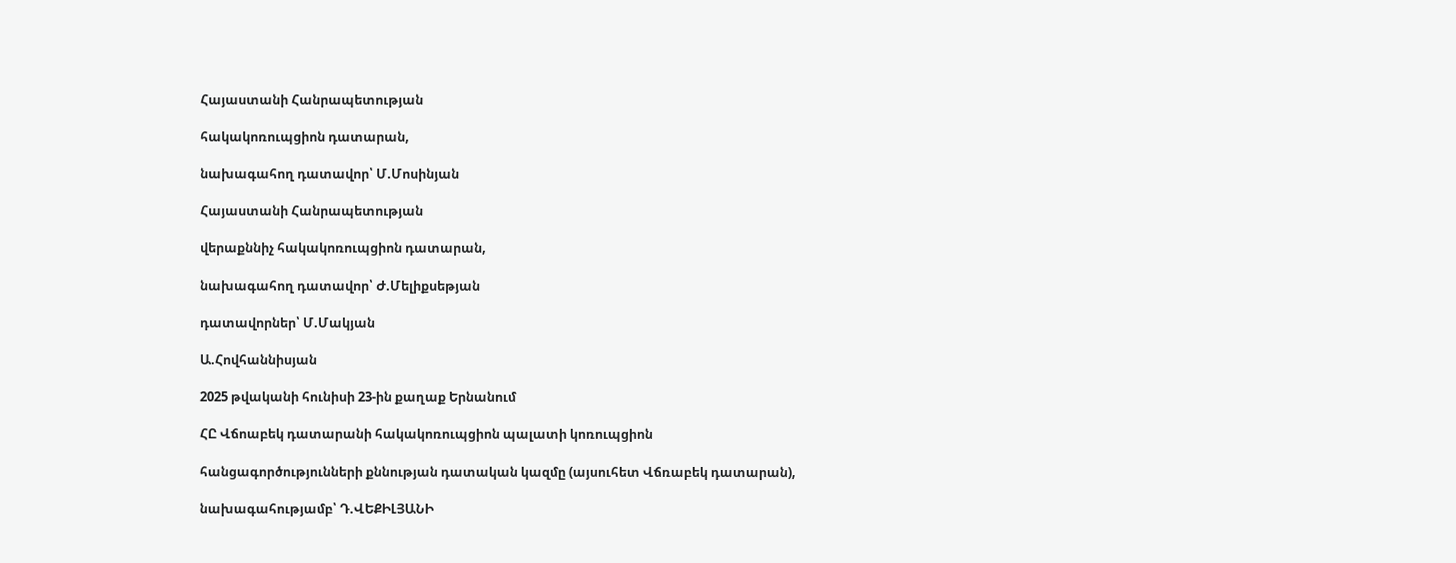Հայաստանի Հանրապետության

հակակոռուպցիոն դատարան,

նախագահող դատավոր՝ Մ.Մոսինյան

Հայաստանի Հանրապետության

վերաքննիչ հակակոռուպցիոն դատարան,

նախագահող դատավոր՝ Ժ.Մելիքսեթյան

դատավորներ՝ Մ.Մակյան

Ա.Հովհաննիսյան

2025 թվականի հունիսի 23-ին քաղաք Երնանում

ՀԸ Վճոաբեկ դատարանի հակակոռուպցիոն պալատի կոռուպցիոն

հանցագործությունների քննության դատական կազմը (այսուհետ Վճռաբեկ դատարան),

նախագահությամբ՝ Դ.ՎԵՔԻԼՅԱՆԻ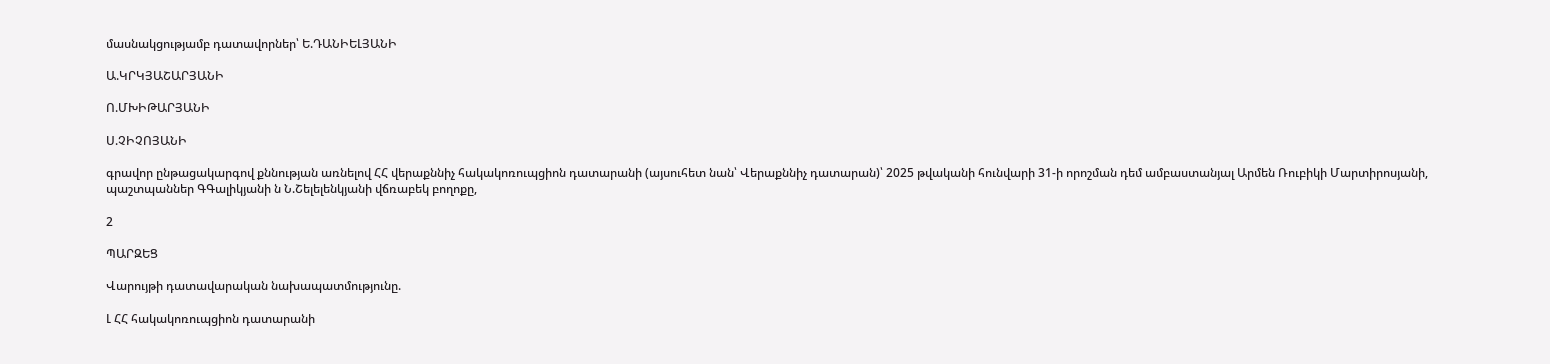մասնակցությամբ դատավորներ՝ Ե.ԴԱՆԻԵԼՅԱՆԻ

Ա.ԿՐԿՅԱՇԱՐՅԱՆԻ

Ո.ՄԽԻԹԱՐՅԱՆԻ

Ս.ՉԻՉՈՅԱՆԻ

գրավոր ընթացակարգով քննության առնելով ՀՀ վերաքննիչ հակակոռուպցիոն դատարանի (այսուհետ նան՝ Վերաքննիչ դատարան)՝ 2025 թվականի հունվարի 31-ի որոշման դեմ ամբաստանյալ Արմեն Ռուբիկի Մարտիրոսյանի, պաշտպաններ ԳԳալիկյանի ն Ն.Շելելենկյանի վճռաբեկ բողոքը,

2

ՊԱՐԶԵՑ

Վարույթի դատավարական նախապատմությունը.

Լ ՀՀ հակակոռուպցիոն դատարանի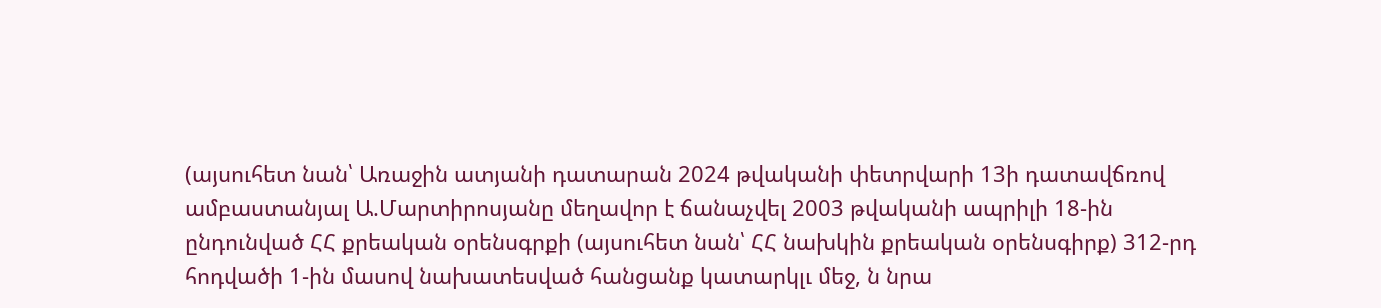(այսուհետ նան՝ Առաջին ատյանի դատարան 2024 թվականի փետրվարի 13ի դատավճռով ամբաստանյալ Ա.Մարտիրոսյանը մեղավոր է ճանաչվել 2003 թվականի ապրիլի 18-ին ընդունված ՀՀ քրեական օրենսգրքի (այսուհետ նան՝ ՀՀ նախկին քրեական օրենսգիրք) 312-րդ հոդվածի 1-ին մասով նախատեսված հանցանք կատարկլւ մեջ, ն նրա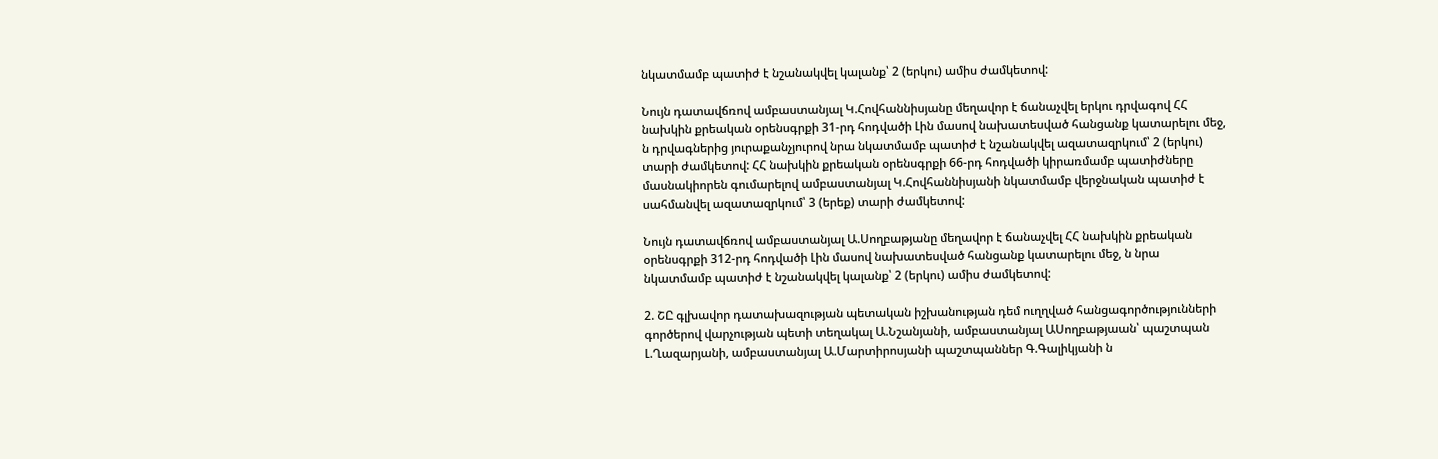նկատմամբ պատիժ է նշանակվել կալանք՝ 2 (երկու) ամիս ժամկետով:

Նույն դատավճռով ամբաստանյալ Կ.Հովհաննիսյանը մեղավոր է ճանաչվել երկու դրվագով ՀՀ նախկին քրեական օրենսգրքի 31-րդ հոդվածի Լին մասով նախատեսված հանցանք կատարելու մեջ, ն դրվագներից յուրաքանչյուրով նրա նկատմամբ պատիժ է նշանակվել ազատազրկում՝ 2 (երկու) տարի ժամկետով: ՀՀ նախկին քրեական օրենսգրքի 66-րդ հոդվածի կիրառմամբ պատիժները մասնակիորեն գումարելով ամբաստանյալ Կ.Հովհաննիսյանի նկատմամբ վերջնական պատիժ է սահմանվել ազատազրկում՝ 3 (երեք) տարի ժամկետով:

Նույն դատավճռով ամբաստանյալ Ա.Սողբաթյանը մեղավոր է ճանաչվել ՀՀ նախկին քրեական օրենսգրքի 312-րդ հոդվածի Լին մասով նախատեսված հանցանք կատարելու մեջ, ն նրա նկատմամբ պատիժ է նշանակվել կալանք՝ 2 (երկու) ամիս ժամկետով:

2. ՇԸ գլխավոր դատախազության պետական իշխանության դեմ ուղղված հանցագործությունների գործերով վարչության պետի տեղակալ Ա.Նշանյանի, ամբաստանյալ ԱՍողբաթյաան՝ պաշտպան Լ.Ղազարյանի, ամբաստանյալ Ա.Մարտիրոսյանի պաշտպաններ Գ.Գալիկյանի ն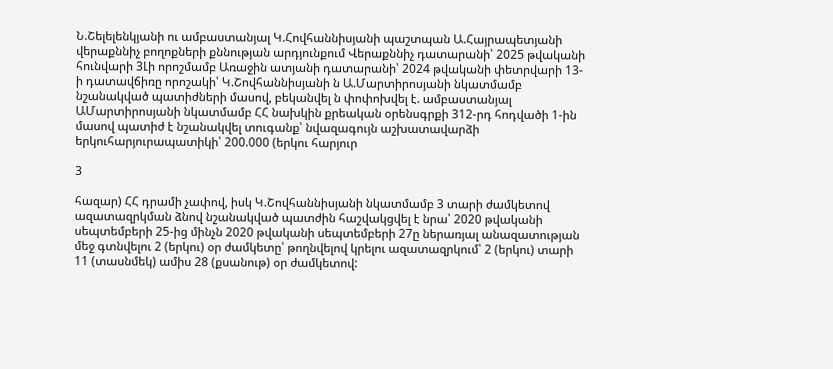Ն.Շելելենկյանի ու ամբաստանյալ Կ.Հովհաննիսյանի պաշտպան Ա.Հայրապետյանի վերաքննիչ բողոքների քննության արդյունքում Վերաքննիչ դատարանի՝ 2025 թվականի հունվարի 3Լի որոշմամբ Առաջին ատյանի դատարանի՝ 2024 թվականի փետրվարի 13-ի դատավճիռը որոշակի՝ Կ.Շովհաննիսյանի ն Ա.Մարտիրոսյանի նկատմամբ նշանակված պատիժների մասով, բեկանվել ն փոփոխվել է. ամբաստանյալ ԱՄարտիրոսյանի նկատմամբ ՀՀ նախկին քրեական օրենսգրքի 312-րդ հոդվածի 1-ին մասով պատիժ է նշանակվել տուգանք՝ նվազագույն աշխատավարձի երկուհարյուրապատիկի՝ 200.000 (երկու հարյուր

3

հազար) ՀՀ դրամի չափով, իսկ Կ.Շովհաննիսյանի նկատմամբ 3 տարի ժամկետով ազատազրկման ձնով նշանակված պատժին հաշվակցվել է նրա՝ 2020 թվականի սեպտեմբերի 25-ից մինչն 2020 թվականի սեպտեմբերի 27ը ներառյալ անազատության մեջ գտնվելու 2 (երկու) օր ժամկետը՝ թողնվելով կրելու ազատազրկում՝ 2 (երկու) տարի 11 (տասնմեկ) ամիս 28 (քսանութ) օր ժամկետով: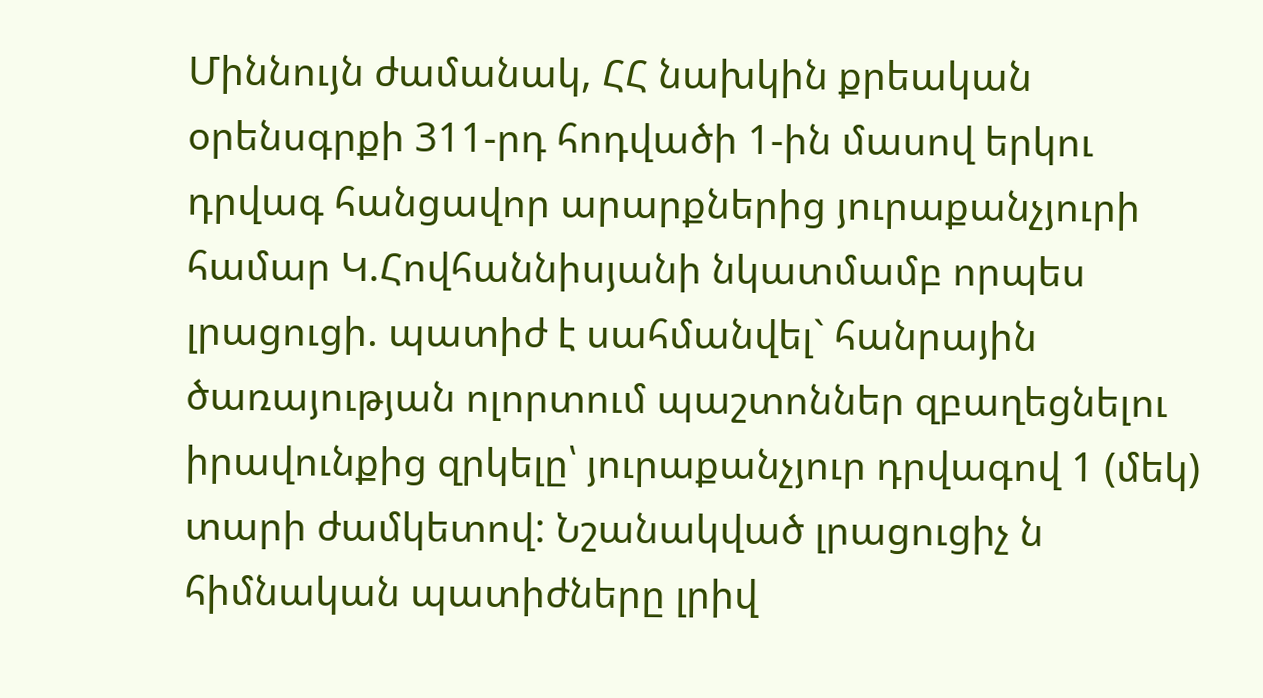Միննույն ժամանակ, ՀՀ նախկին քրեական օրենսգրքի 311-րդ հոդվածի 1-ին մասով երկու դրվագ հանցավոր արարքներից յուրաքանչյուրի համար Կ.Հովհաննիսյանի նկատմամբ որպես լրացուցի. պատիժ է սահմանվել` հանրային ծառայության ոլորտում պաշտոններ զբաղեցնելու իրավունքից զրկելը՝ յուրաքանչյուր դրվագով 1 (մեկ) տարի ժամկետով: Նշանակված լրացուցիչ ն հիմնական պատիժները լրիվ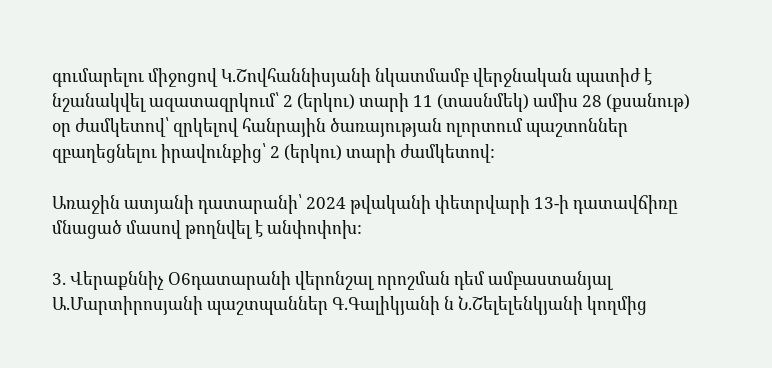գումարելու միջոցով Կ.Շովհաննիսյանի նկատմամբ վերջնական պատիժ է նշանակվել ազատազրկում՝ 2 (երկու) տարի 11 (տասնմեկ) ամիս 28 (քսանութ) օր ժամկետով՝ զրկելով հանրային ծառայության ոլորտում պաշտոններ զբաղեցնելու իրավունքից՝ 2 (երկու) տարի ժամկետով:

Առաջին ատյանի դատարանի՝ 2024 թվականի փետրվարի 13-ի դատավճիռը մնացած մասով թողնվել է անփոփոխ:

3. Վերաքննիչ Օ6դատարանի վերոնշալ որոշման դեմ ամբաստանյալ Ա.Մարտիրոսյանի պաշտպաններ Գ.Գալիկյանի ն Ն.Շելելենկյանի կողմից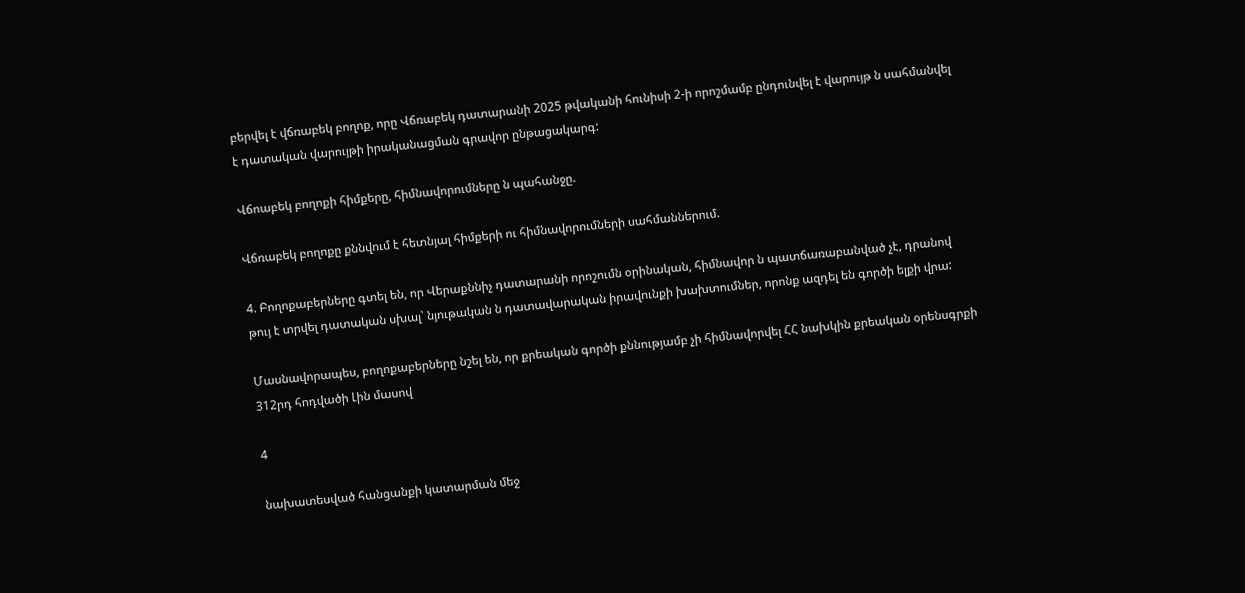բերվել է վճռաբեկ բողոք, որը Վճռաբեկ դատարանի 2025 թվականի հունիսի 2-ի որոշմամբ ընդունվել է վարույթ ն սահմանվել է դատական վարույթի իրականացման գրավոր ընթացակարգ:

Վճոաբեկ բողոքի հիմքերը, հիմնավորումները ն պահանջը.

Վճռաբեկ բողոքը քննվում է հետնյալ հիմքերի ու հիմնավորումների սահմաններում.

4. Բողոքաբերները գտել են, որ Վերաքննիչ դատարանի որոշումն օրինական, հիմնավոր ն պատճառաբանված չէ, դրանով թույ է տրվել դատական սխալ՝ նյութական ն դատավարական իրավունքի խախտումներ, որոնք ազդել են գործի ելքի վրա:

Մասնավորապես, բողոքաբերները նշել են, որ քրեական գործի քննությամբ չի հիմնավորվել ՀՀ նախկին քրեական օրենսգրքի 312րդ հոդվածի Լին մասով

4

նախատեսված հանցանքի կատարման մեջ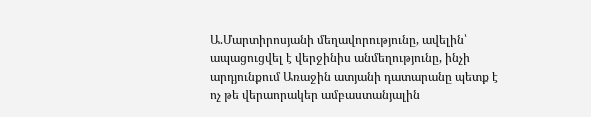Ա.Մարտիրոսյանի մեղավորությունը, ավելին՝ ապացուցվել է վերջինիս անմեղությունը, ինչի արդյունքում Առաջին ատյանի դատարանը պետք է ոչ թե վերաորակեր ամբաստանյալին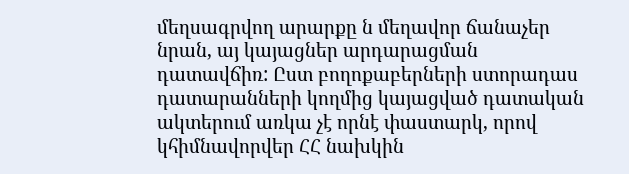մեղսագրվող արարքը ն մեղավոր ճանաչեր նրան, այ կայացներ արդարացման դատավճիռ: Ըստ բողոքաբերների ստորադաս դատարանների կողմից կայացված դատական ակտերում առկա չէ որնէ փաստարկ, որով կհիմնավորվեր ՀՀ նախկին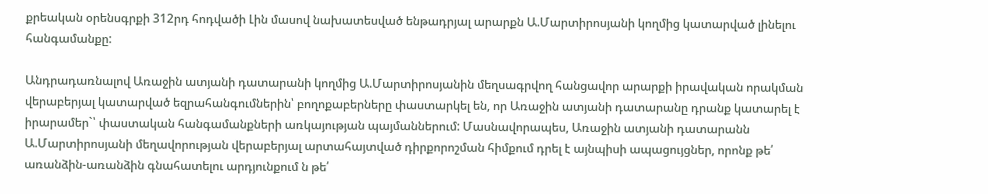քրեական օրենսգրքի 312րդ հոդվածի Լին մասով նախատեսված ենթադրյալ արարքն Ա.Մարտիրոսյանի կողմից կատարված լինելու հանգամանքը:

Անդրադառնալով Առաջին ատյանի դատարանի կողմից Ա.Մարտիրոսյանին մեղսագրվող հանցավոր արարքի իրավական որակման վերաբերյալ կատարված եզրահանգումներին՝ բողոքաբերները փաստարկել են, որ Առաջին ատյանի դատարանը դրանք կատարել է իրարամեր`՝ փաստական հանգամանքների առկայության պայմաններում: Մասնավորապես, Առաջին ատյանի դատարանն Ա.Մարտիրոսյանի մեղավորության վերաբերյալ արտահայտված դիրքորոշման հիմքում դրել է այնպիսի ապացույցներ, որոնք թե՛ առանձին-առանձին գնահատելու արդյունքում ն թե՛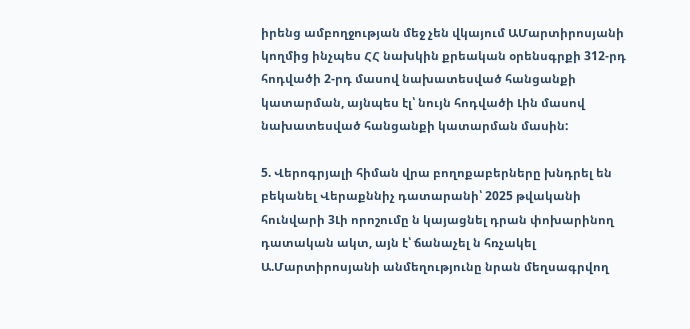իրենց ամբողջության մեջ չեն վկայում ԱՄարտիրոսյանի կողմից ինչպես ՀՀ նախկին քրեական օրենսգրքի 312-րդ հոդվածի 2-րդ մասով նախատեսված հանցանքի կատարման, այնպես էլ՝ նույն հոդվածի Լին մասով նախատեսված հանցանքի կատարման մասին:

5. Վերոգրյալի հիման վրա բողոքաբերները խնդրել են բեկանել Վերաքննիչ դատարանի՝ 2025 թվականի հունվարի 3Լի որոշումը ն կայացնել դրան փոխարինող դատական ակտ, այն է՝ ճանաչել ն հռչակել Ա.Մարտիրոսյանի անմեղությունը նրան մեղսագրվող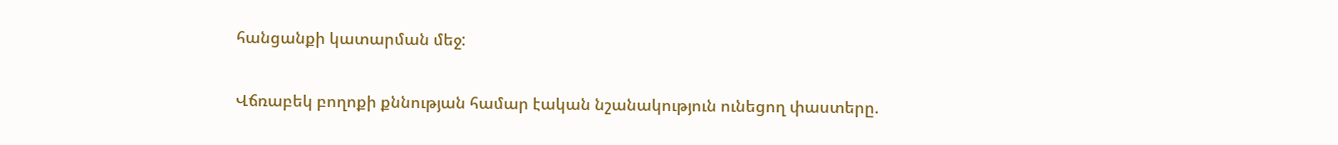հանցանքի կատարման մեջ:

Վճռաբեկ բողոքի քննության համար էական նշանակություն ունեցող փաստերը.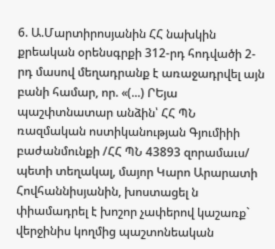6. Ա.Մարտիրոսյանին ՀՀ նախկին քրեական օրենսգրքի 312-րդ հոդվածի 2-րդ մասով մեղադրանք է առաջադրվել այն բանի համար, որ. «(...) ՐԵյա պաշփտնատար անձին՝ ՀՀ ՊՆ ռազմական ոստիկանության Գյումիիի բաժանմունքի /ՀՀ ՊՆ 43893 զորամաւս/ պետի տեղակալ, մայոր Կարո Արարատի Հովհաննիսյանին, խոստացել ն փիամադրել է խոշոր չափերով կաշառք` վերջինիս կողմից պաշտոնեական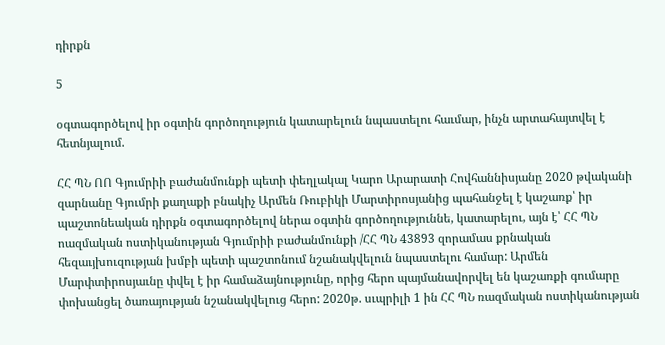դիրքն

5

օգտագործելով իր օգտին գործողություն կատարելուն նպաստելու հաւմար, ինչն արտահայտվել է հետնյալում.

ՀՀ ՊՆ ՈՈ Գյումրիի բաժանմունքի պետի փեղլակալ Կարո Արարատի Հովհաննիսյանը 2020 թվականի զարնանը Գյումրի քաղաքի բնակիչ Արմեն Ռուբիկի Մարտիրոսյանից պահանջել է կաշառք՝ իր պաշտոնեական դիրքն օգտագործելով ներա օգտին գործողություննե, կատարելու, այն է՝ ՀՀ ՊՆ ոազմական ոստիկանության Գյումրիի բաժանմունքի /ՀՀ ՊՆ 43893 զորամաս քրնական հեզաւյխուզության խմբի պետի պաշտոնում նշանակվելուն նպաստելու համար: Արմեն Մարփտիրոսյաւնը փվել է իր համաձայնությունը, որից հերո պայմանավորվել են կաշառքի գումարը փոխանցել ծառայության նշանակվելուց հերո: 2020թ. սւպրիլի 1 ին ՀՀ ՊՆ ռազմական ոստիկանության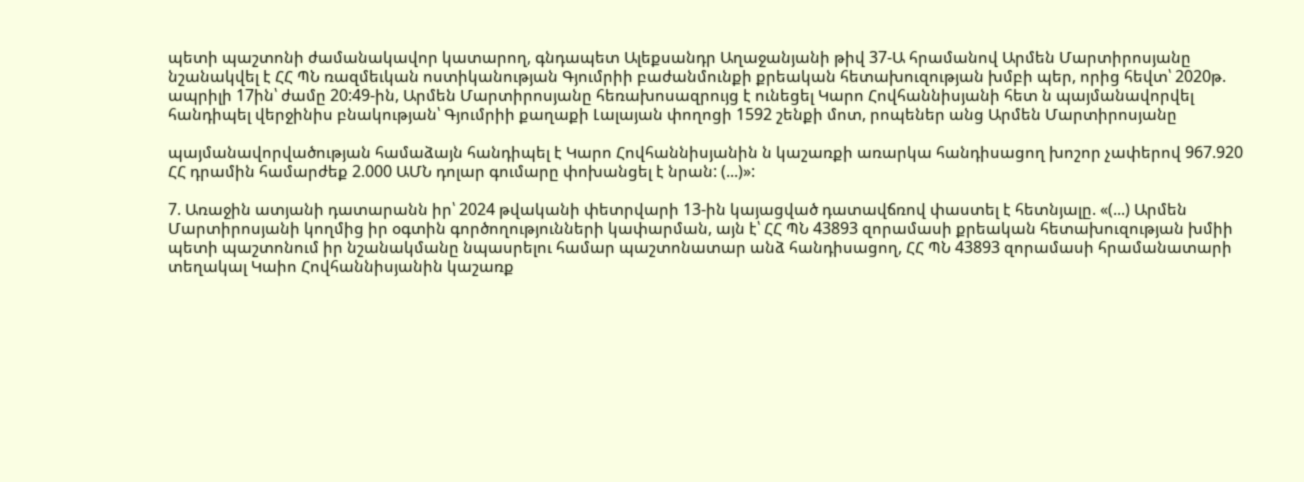պետի պաշտոնի ժամանակավոր կատարող, գնդապետ Ալեքսանդր Աղաջանյանի թիվ 37-Ա հրամանով Արմեն Մարտիրոսյանը նշանակվել է ՀՀ ՊՆ ռազմեւկան ոստիկանության Գյումրիի բաժանմունքի քրեական հետախուզության խմբի պեր, որից հեվտ՝ 2020թ. ապրիլի 17ին՝ ժամը 20:49-ին, Արմեն Մարտիրոսյանը հեռախոսազրույց է ունեցել Կարո Հովհաննիսյանի հետ ն պայմանավորվել հանդիպել վերջինիս բնակության՝ Գյումրիի քաղաքի Լալայան փողոցի 1592 շենքի մոտ, րոպեներ անց Արմեն Մարտիրոսյանը

պայմանավորվածության համաձայն հանդիպել է Կարո Հովհաննիսյանին ն կաշառքի առարկա հանդիսացող խոշոր չափերով 967.920 ՀՀ դրամին համարժեք 2.000 ԱՄՆ դոլար գումարը փոխանցել է նրան: (...)»:

7. Առաջին ատյանի դատարանն իր՝ 2024 թվականի փետրվարի 13-ին կայացված դատավճռով փաստել է հետնյալը. «(...) Արմեն Մարտիրոսյանի կողմից իր օգտին գործողությունների կափարման, այն է՝ ՀՀ ՊՆ 43893 զորամասի քրեական հետախուզության խմիի պետի պաշտոնում իր նշանակմանը նպասրելու համար պաշտոնատար անձ հանդիսացող, ՀՀ ՊՆ 43893 զորամասի հրամանատարի տեղակալ Կաիո Հովհաննիսյանին կաշառք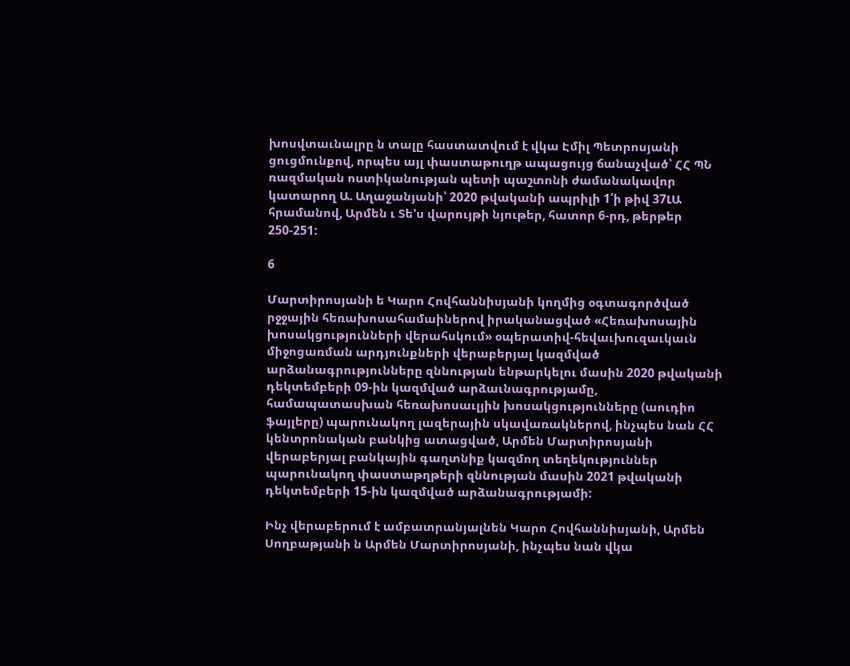խոսվտաւնալրը ն տալը հաստատվում է վկա Էմիլ Պետրոսյանի ցուցմունքով, որպես այլ փաստաթուղթ ապացույց ճանաչված՝ ՀՀ ՊՆ ռազմական ոստիկանության պետի պաշտոնի ժամանակավոր կատարող Ա. Աղաջանյանի՝ 2020 թվականի ապրիլի 1՛ի թիվ 37ԼԱ հրամանով, Արմեն ւ Տե'ս վարույթի նյութեր, հատոր 6-րդ, թերթեր 250-251:

6

Մարտիրոսյանի ե Կարո Հովհաննիսյանի կողմից օգտագործված րջջային հեռախոսահամաիներով իրականացված «Հեռախոսային խոսակցությունների վերահսկում» օպերատիվ-հեվաւխուզաւկաւն միջոցառման արդյունքների վերաբերյալ կազմված արձանագրությունները զննության ենթարկելու մասին 2020 թվականի դեկտեմբերի 09-ին կազմված արձաւնագրությամը, համապատասխան հեռախոսաւլյին խոսակցությունները (աուդիո ֆայլերը) պարունակող լազերային սկավառակներով, ինչպես նան ՀՀ կենտրոնական բանկից ատացված, Արմեն Մարտիրոսյանի վերաբերյալ բանկային գաղտնիք կազմող տեղեկություններ պարունակող փաստաթղթերի զննության մասին 2021 թվականի դեկտեմբերի 15-ին կազմված արձանագրությամի:

Ինչ վերաբերում է ամբատրանյալնեն Կարո Հովհաննիսյանի, Արմեն Սողբաթյանի ն Արմեն Մարտիրոսյանի, ինչպես նան վկա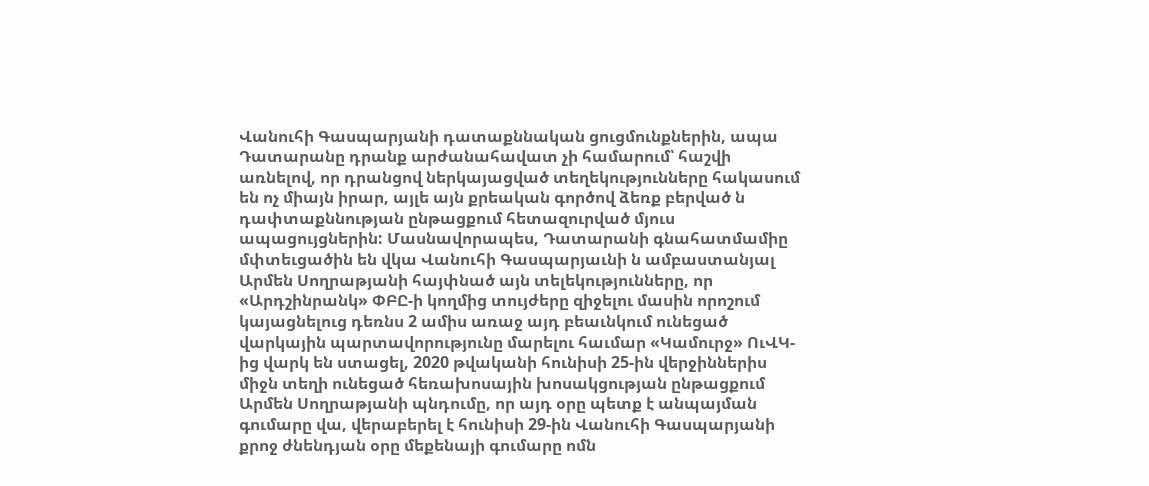Վանուհի Գասպարյանի դատաքննական ցուցմունքներին, ապա Դատարանը դրանք արժանահավատ չի համարում՝ հաշվի առնելով, որ դրանցով ներկայացված տեղեկությունները հակասում են ոչ միայն իրար, այլե այն քրեական գործով ձեռք բերված ն դափտաքննության ընթացքում հետազուրված մյուս ապացույցներին: Մասնավորապես, Դատարանի գնահատմամիը մփտեւցածին են վկա Վանուհի Գասպարյաւնի ն ամբաստանյալ Արմեն Սողրաթյանի հայփնած այն տելեկությունները, որ «Արդշինրանկ» ՓԲԸ-ի կողմից տույժերը զիջելու մասին որոշում կայացնելուց դեռնս 2 ամիս առաջ այդ բեաւնկում ունեցած վարկային պարտավորությունը մարելու հաւմար «Կամուրջ» ՈւՎԿ-ից վարկ են ստացել, 2020 թվականի հունիսի 25-ին վերջիններիս միջն տեղի ունեցած հեռախոսային խոսակցության ընթացքում Արմեն Սողրաթյանի պնդումը, որ այդ օրը պետք է անպայման գումարը վա, վերաբերել է հունիսի 29-ին Վանուհի Գասպարյանի քրոջ ժնենդյան օրը մեքենայի գումարը ոմն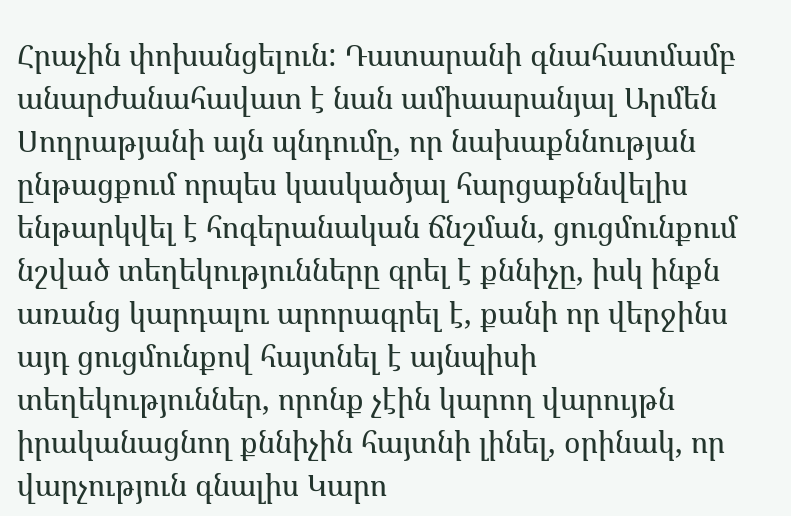Հրաչին փոխանցելուն: Դատարանի գնահատմամբ անարժանահավատ է նան ամիաարանյալ Արմեն Սողրաթյանի այն պնդումը, որ նախաքննության ընթացքում որպես կասկածյալ հարցաքննվելիս ենթարկվել է հոգերանական ճնշման, ցուցմունքում նշված տեղեկությունները գրել է քննիչը, իսկ ինքն առանց կարդալու արորագրել է, քանի որ վերջինս այդ ցուցմունքով հայտնել է այնպիսի տեղեկություններ, որոնք չէին կարող վարույթն իրականացնող քննիչին հայտնի լինել, օրինակ, որ վարչություն գնալիս Կարո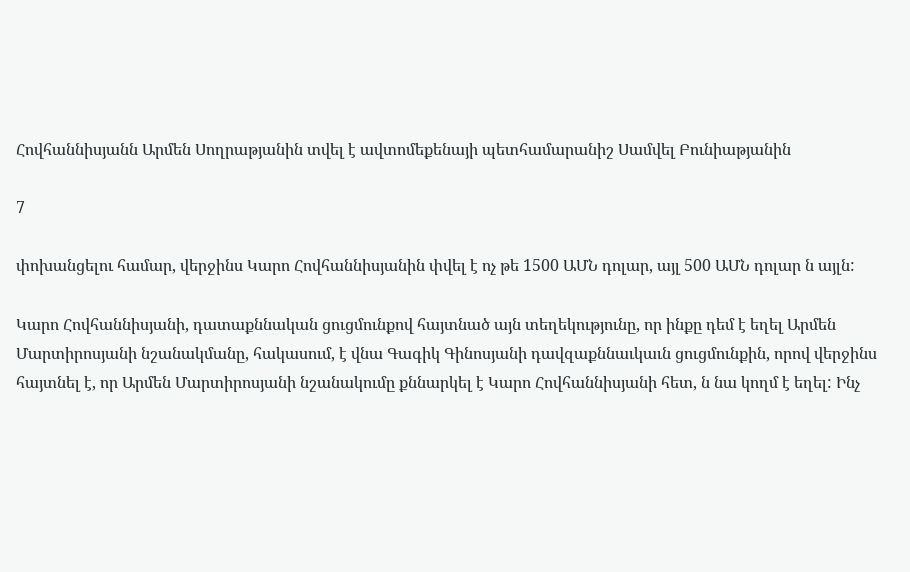Հովհաննիսյանն Արմեն Սողրաթյանին տվել է ավտոմեքենայի պետհամարանիշ Սամվել Բունիաթյանին

7

փոխանցելու համար, վերջինս Կարո Հովհաննիսյանին փվել է ոչ թե 1500 ԱՄՆ դոլար, այլ 500 ԱՄՆ դոլար ն այլն:

Կարո Հովհաննիսյանի, դատաքննական ցուցմունքով հայտնած այն տեղեկությունը, որ ինքը դեմ է եղել Արմեն Մարտիրոսյանի նշանակմանը, հակասում, է վնա Գագիկ Գինոսյանի դավզաքննաւկաւն ցուցմունքին, որով վերջինս հայտնել է, որ Արմեն Մարտիրոսյանի նշանակումը քննարկել է Կարո Հովհաննիսյանի հետ, ն նա կողմ է եղել: Ինչ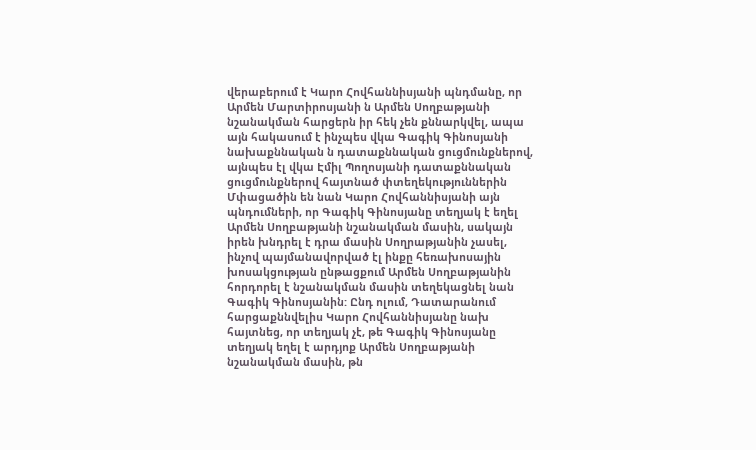վերաբերում է Կարո Հովհաննիսյանի պնդմանը, որ Արմեն Մարտիրոսյանի ն Արմեն Սողբաթյանի նշանակման հարցերն իր հեկ չեն քննարկվել, ապա այն հակասում է ինչպես վկա Գագիկ Գինոսյանի նախաքննական ն դատաքննական ցուցմունքներով, այնպես էլ վկա Էմիլ Պողոսյանի դատաքննական ցուցմունքներով հայտնած փտեղեկություններին Մփացածին են նան Կարո Հովհաննիսյանի այն պնդումների, որ Գագիկ Գինոսյանը տեղյակ է եղել Արմեն Սողբաթյանի նշանակման մասին, սակայն իրեն խնդրել է դրա մասին Սողրաթյանին չասել, ինչով պայմանավորված էլ ինքը հեռախոսային խոսակցության ընթացքում Արմեն Սողբաթյանին հորդորել է նշանակման մասին տեղեկացնել նան Գագիկ Գինոսյանին: Ընդ ոլում, Դատարանում հարցաքննվելիս Կարո Հովհաննիսյանը նախ հայտնեց, որ տեղյակ չէ, թե Գագիկ Գինոսյանը տեղյակ եղել է արդյոք Արմեն Սողբաթյանի նշանակման մասին, թն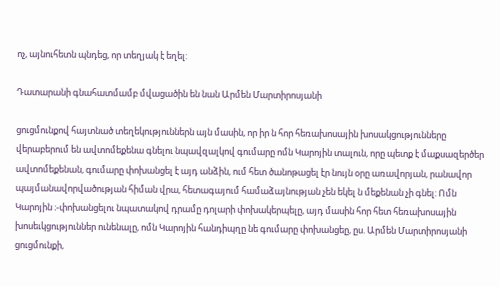ոչ, այնուհետն պնդեց, որ տեղյակ է եղել:

Դատարանի գնահատմամբ մվացածին են նան Արմեն Մարտիրոսյանի

ցուցմունքով հայտնած տեղեկություններն այն մասին, որ իր ն հոր հեռախոսային խոսակցությունները վերաբերում են ավտոմեքենա գնելու նպավզալկով գումարը ոմն Կարոյին տալուն, որը պետք է մաքսազերծեր ավտոմեքենան, գումարը փոխանցել է այդ անձին, ում հետ ծանոթացել էր նույն օրը առավորյան, րանավոր պայմանավորվածության հիման վրա, հետագայում համաձայնության չեն եկել ն մեքենան չի գնել: Ոմն Կարոյին ։-փոխանցելու նպատակով դրամը դոլարի փոխակերպելը, այդ մասին հոր հետ հեռախոսային խոսեւկցություններ ունենալը, ոմն Կարոյին հանդիպղը նե գումարը փոխանցեը, ըս. Արմեն Մարտիրոսյանի ցուցմունքի,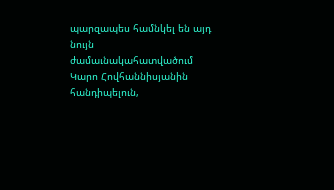պարզապես համնկել են այդ նույն ժամաւնակահատվածում Կարո Հովհաննիսյանին հանդիպելուն,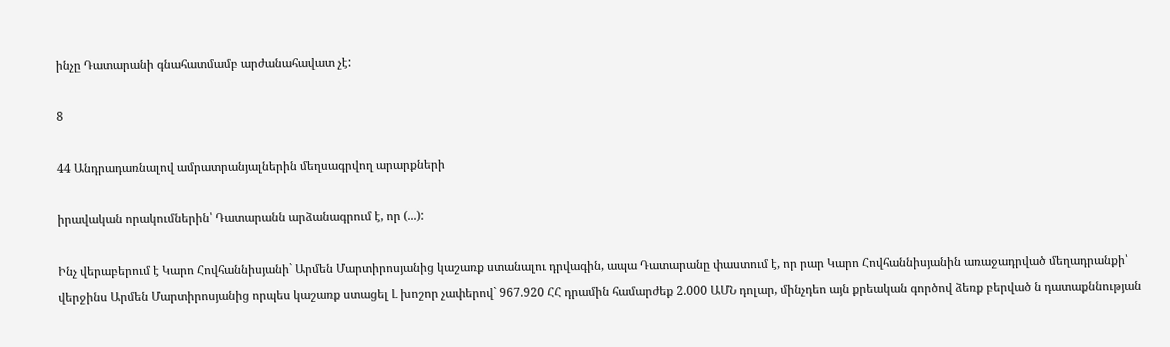ինչը Դատարանի գնահատմամբ արժանահավատ չէ:

8

44 Անդրադառնալով ամրատրանյալներին մեղսագրվող արարքների

իրավական որակումներին՝ Դատարանն արձանագրում է, որ (...):

Ինչ վերաբերում է Կարո Հովհաննիսյանի` Արմեն Մարտիրոսյանից կաշառք ստանալու դրվագին, ապա Դատարանը փաստում է, որ րար Կարո Հովհաննիսյանին առաջադրված մեղադրանքի՝ վերջինս Արմեն Մարտիրոսյանից որպես կաշառք ստացել Լ խոշոր չափերով` 967.920 ՀՀ դրամին համարժեք 2.000 ԱՄՆ դոլար, մինչդեո այն քրեական գործով ձեռք բերված ն դատաքննության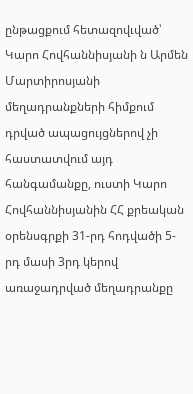ընթացքում հետազովւված՝ Կարո Հովհաննիսյանի ն Արմեն Մարտիրոսյանի մեղադրանքների հիմքում դրված ապացույցներով չի հաստատվում այդ հանգամանքը, ուստի Կարո Հովհաննիսյանին ՀՀ քրեական օրենսգրքի 31-րդ հոդվածի 5-րդ մասի 3րդ կերով առաջադրված մեղադրանքը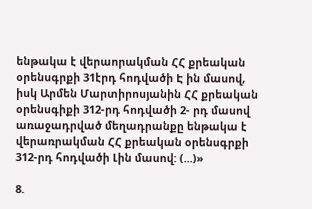ենթակա է վերաորակման ՀՀ քրեական օրենսգրքի 31էրդ հոդվածի Է ին մասով, իսկ Արմեն Մարտիրոսյանին ՀՀ քրեական օրենսգիքի 312-րդ հոդվածի 2- րդ մասով առաջադրված մեղադրանքը ենթակա է վերառրակման ՀՀ քրեական օրենսգրքի 312-րդ հոդվածի Լին մասով: (...)»

8.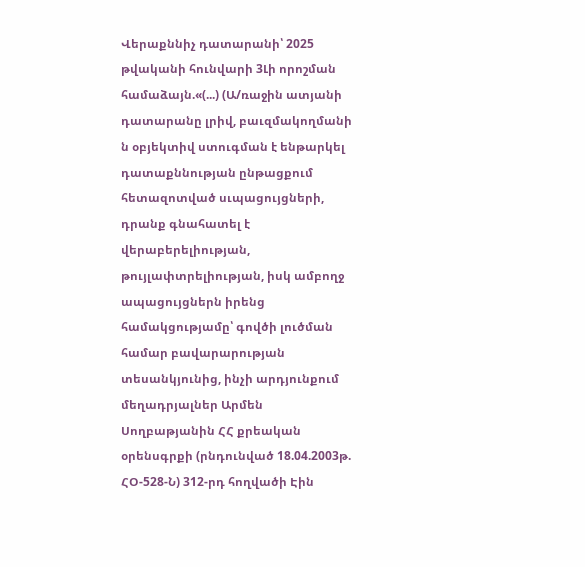Վերաքննիչ դատարանի՝ 2025 թվականի հունվարի 3Լի որոշման համաձայն.«(...) (Ա/ռաջին ատյանի դատարանը լրիվ, բաւզմակողմանի ն օբյեկտիվ ստուգման է ենթարկել դատաքննության ընթացքում հետազոտված սւպացույցների, դրանք գնահատել է վերաբերելիության, թույլափտրելիության, իսկ ամբողջ ապացույցներն իրենց համակցությամը՝ գովծի լուծման համար բավարարության տեսանկյունից, ինչի արդյունքում մեղադրյալներ Արմեն Սողբաթյանին ՀՀ քրեական օրենսգրքի (րնդունված 18.04.2003թ. ՀՕ-528-Ն) 312-րդ հողվածի Էին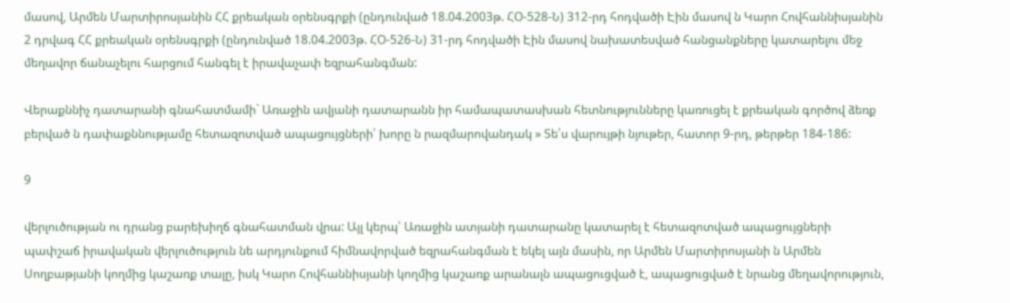մասով, Արմեն Մարտիրոսյանին ՀՀ քրեական օրենսգրքի (ընդունված 18.04.2003թ. ՀՕ-528-Ն) 312-րդ հոդվածի Էին մասով ն Կարո Հովհաննիսյանին 2 դրվագ ՀՀ քրեական օրենսգրքի (ընդունված 18.04.2003թ. ՀՕ-526-Ն) 31-րդ հոդվածի Էին մասով նախատեսված հանցանքները կատարելու մեջ մեղավոր ճանաչելու հարցում հանգել է իրավաչափ եզրահանգման:

Վերաքննիչ դատարանի գնահատմամի` Առաջին ավյանի դատարանն իր համապատասխան հետնությունները կառուցել է քրեական գործով ձեռք բերված ն դափաքննությամը հետազոտված ապացույցների՝ խորը ն րազմարովանդակ » Տե՛ս վարույթի նյութեր, հատոր 9-րդ, թերթեր 184-186:

9

վերլուծության ու դրանց բարեխիղճ գնահատման վրա: Այլ կերպ՝ Առաջին ատյանի դատարանը կատարել է հետազոտված ապացույցների պափշաճ իրավական վերլուծություն նե արդյունքում հիմնավորված եզրահանգման է եկել այն մասին, որ Արմեն Մարտիրոսյանի ն Արմեն Սողբաթյանի կողմից կաշառք տալը, իսկ Կարո Հովհաննիսյանի կողմից կաշառք արանալն ապացուցված է, ապացուցված է նրանց մեղավորություն,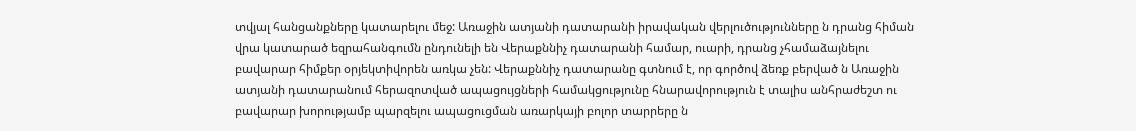տվյալ հանցանքները կատարելու մեջ: Առաջին ատյանի դատարանի իրավական վերլուծությունները ն դրանց հիման վրա կատարած եզրահանգումն ընդունելի են Վերաքննիչ դատարանի համար, ուարի, դրանց չհամաձայնելու բավարար հիմքեր օրյեկտիվորեն առկա չեն: Վերաքննիչ դատարանը գտնում է, որ գործով ձեռք բերված ն Առաջին ատյանի դատարանում հերազոտված ապացույցների համակցությունը հնարավորություն է տալիս անհրաժեշտ ու բավարար խորությամբ պարզելու ապացուցման առարկայի բոլոր տարրերը ն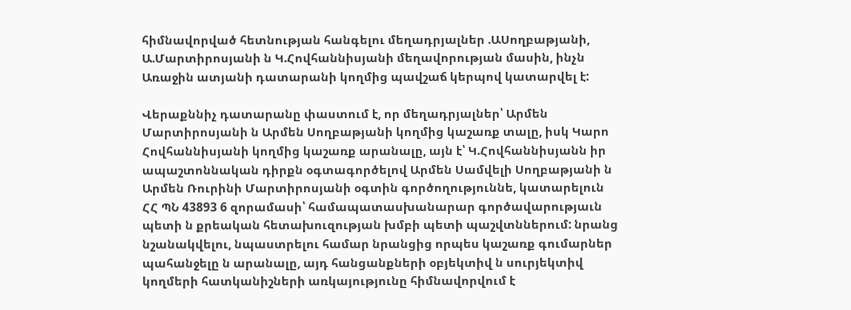հիմնավորված հետնության հանգելու մեղադրյալներ .ԱՍողբաթյանի, Ա.Մարտիրոսյանի ն Կ.Հովհաննիսյանի մեղավորության մասին, ինչն Առաջին ատյանի դատարանի կողմից պավշաճ կերպով կատարվել է:

Վերաքննիչ դատարանը փաստում է, որ մեղադրյալներ՝ Արմեն Մարտիրոսյանի ն Արմեն Սողբաթյանի կողմից կաշառք տալը, իսկ Կարո Հովհաննիսյանի կողմից կաշառք արանալը, այն է՝ Կ.Հովհաննիսյանն իր ապաշտոննական դիրքն օգտագործելով Արմեն Սամվելի Սողբաթյանի ն Արմեն Ռուրինի Մարտիրոսյանի օգտին գործողություննե, կատարելուն ՀՀ ՊՆ 43893 6 զորամասի՝ համապատասխանարար գործավարությաւն պետի ն քրեական հետախուզության խմբի պետի պաշվտններում: նրանց նշանակվելու, նպաստրելու համար նրանցից որպես կաշառք գումարներ պահանջելը ն արանալը, այդ հանցանքների օբյեկտիվ ն սուրյեկտիվ կողմերի հատկանիշների առկայությունը հիմնավորվում է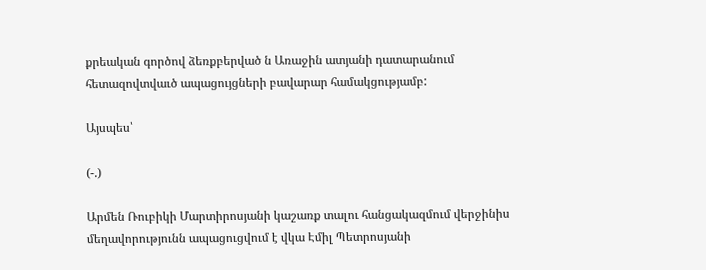քրեական գործով ձեռքբերված ն Առաջին ատյանի դատարանում հետազովտվաւծ ապացույցների բավարար համակցությամբ:

Այսպես՝

(-.)

Արմեն Ռուբիկի Մարտիրոսյանի կաշառք տալու հանցակազմում վերջինիս մեղավորությունն ապացուցվում է վկա Էմիլ Պետրոսյանի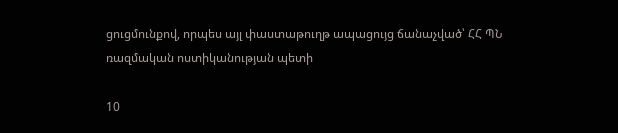ցուցմունքով, որպես այլ փաստաթուղթ ապացույց ճանաչված՝ ՀՀ ՊՆ ռազմական ոստիկանության պետի

10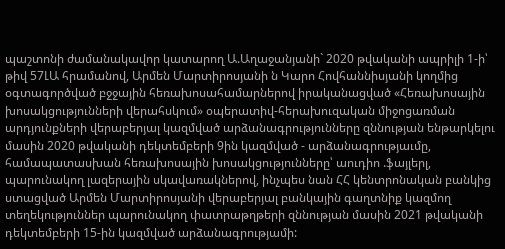պաշտոնի ժամանակավոր կատարող Ա.Աղաջանյանի` 2020 թվականի ապրիլի 1-ի՝ թիվ 57ԼԱ հրամանով, Արմեն Մարտիրոսյանի ն Կարո Հովհաննիսյանի կողմից օգտագործված բջջային հեռախոսահամարներով իրականացված «Հեռախոսային խոսակցությունների վերահսկում» օպերատիվ-հերախուզական միջոցառման արդյունքների վերաբերյալ կազմված արձանագրությունները զննության ենթարկելու մասին 2020 թվականի դեկտեմբերի 9ին կազմված - արձանագրությաւմը, համապատասխան հեռախոսային խոսակցությունները՝ աուդիո .ֆայլերլ, պարունակող լազերային սկավառակներով, ինչպես նան ՀՀ կենտրոնական բանկից ստացված Արմեն Մարտիրոսյանի վերաբերյալ բանկային գաղտնիք կազմող տեղեկություններ պարունակող փատրաթղթերի զննության մասին 2021 թվականի դեկտեմբերի 15-ին կազմված արձանագրությամի: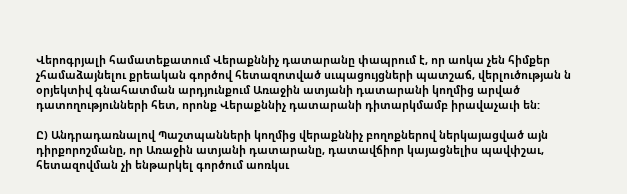Վերոգրյալի համատեքատում Վերաքննիչ դատարանը փապրում է, որ աոկա չեն հիմքեր չհամաձայնելու քրեական գործով հետազոտված սւպացույցների պատշաճ, վերլուծության ն օրյեկտիվ գնահատման արդյունքում Առաջին ատյանի դատարանի կողմից արված դատողությունների հետ, որոնք Վերաքննիչ դատարանի դիտարկմամբ իրավաչաւի են:

Ը) Անդրադառնալով Պաշտպանների կողմից վերաքննիչ բողոքներով ներկայացված այն դիրքորոշմանը, որ Առաջին ատյանի դատարանը, դատավճիոր կայացնելիս պավփշաւ, հետազովման չի ենթարկել գործում աոռկսւ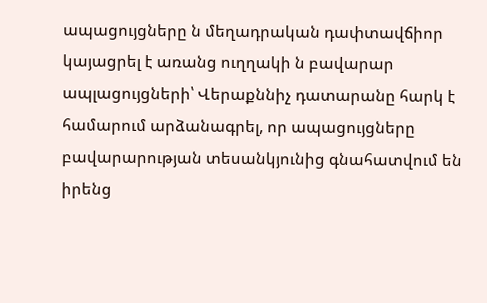ապացույցները ն մեղադրական դափտավճիոր կայացրել է առանց ուղղակի ն բավարար ապլացույցների՝ Վերաքննիչ դատարանը հարկ է համարում արձանագրել, որ ապացույցները բավարարության տեսանկյունից գնահատվում են իրենց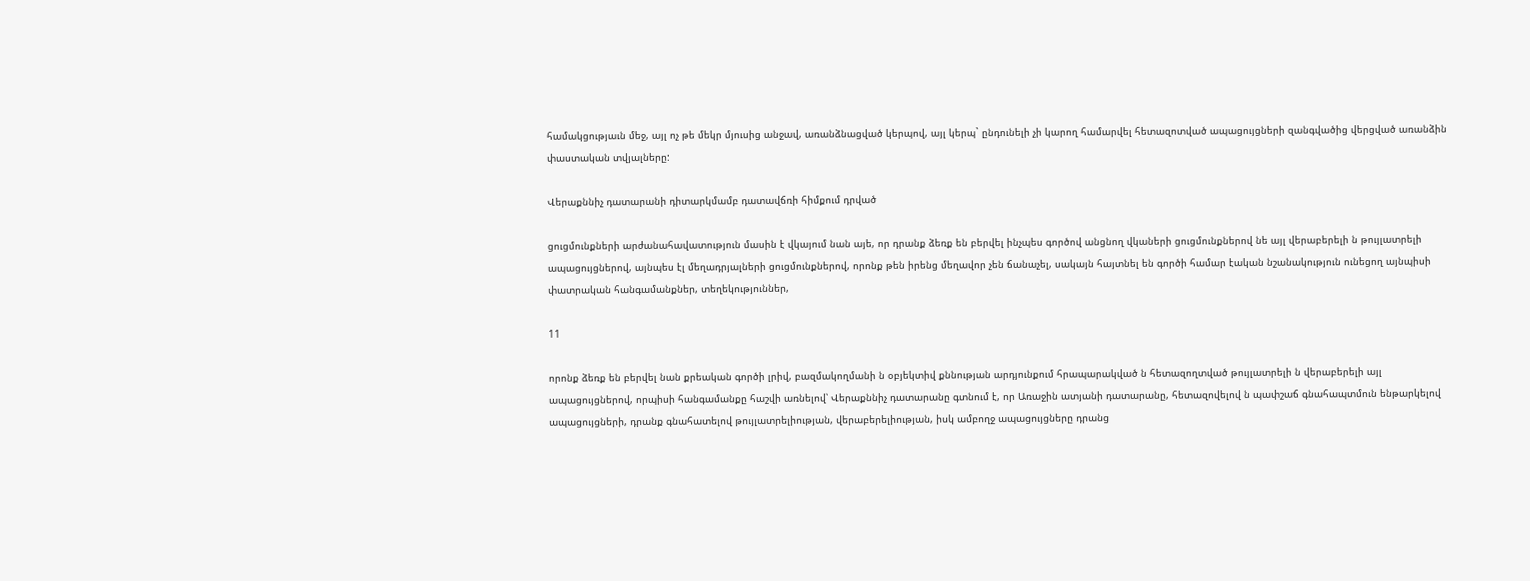համակցությաւն մեջ, այլ ոչ թե մեկր մյուսից անջավ, առանձնացված կերպով, այլ կերպ` ընդունելի չի կարող համարվել հետազոտված ապացույցների զանգվածից վերցված առանձին փաստական տվյալները:

Վերաքննիչ դատարանի դիտարկմամբ դատավճռի հիմքում դրված

ցուցմունքների արժանահավատություն մասին է վկայում նան այե, որ դրանք ձեռք են բերվել ինչպես գործով անցնող վկաների ցուցմունքներով նե այլ վերաբերելի ն թույլատրելի ապացույցներով, այնպես էլ մեղադրյալների ցուցմունքներով, որոնք թեն իրենց մեղավոր չեն ճանաչել, սակայն հայտնել են գործի համար էական նշանակություն ունեցող այնպիսի փատրական հանգամանքներ, տեղեկություններ,

11

որոնք ձեռք են բերվել նան քրեական գործի լրիվ, բազմակողմանի ն օբյեկտիվ քննության արդյունքում հրապարակված ն հետազողտված թույլատրելի ն վերաբերելի այլ ապացույցներով, որպիսի հանգամանքը հաշվի առնելով՝ Վերաքննիչ դատարանը գտնում է, որ Առաջին ատյանի դատարանը, հետազովելով ն պափշաճ գնահապտմուն ենթարկելով ապացույցների, դրանք գնահատելով թույլատրելիության, վերաբերելիության, իսկ ամբողջ ապացույցները դրանց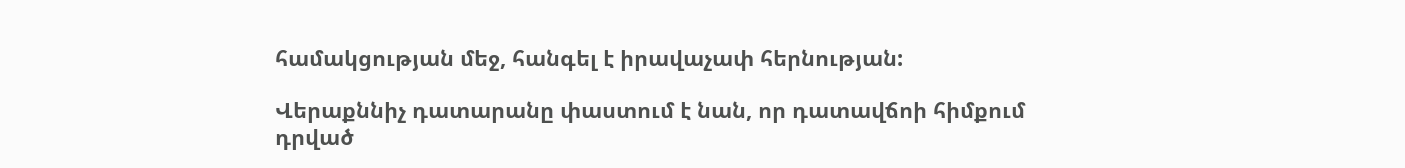համակցության մեջ, հանգել է իրավաչափ հերնության:

Վերաքննիչ դատարանը փաստում է նան, որ դատավճոի հիմքում դրված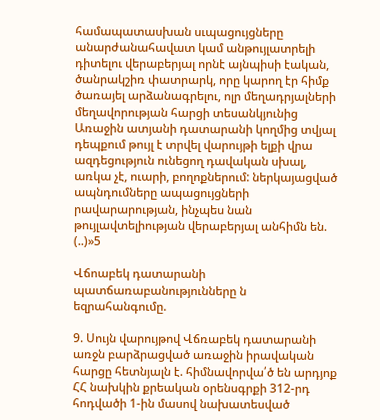համապատասխան սւպացույցները անարժանահավատ կամ անթույլատրելի դիտելու վերաբերյալ որնէ այնպիսի էական, ծանրակշիռ փատրարկ, որը կարող էր հիմք ծառայել արձանագրելու, ոլր մեղադրյալների մեղավորության հարցի տեսանկյունից Առաջին ատյանի դատարանի կողմից տվյալ դեպքում թույլ է տրվել վարույթի ելքի վրա ազդեցություն ունեցող դավական սխալ, առկա չէ, ուարի, բողոքներում: ներկայացված ապնդումները ապացույցների րավարարության, ինչպես նան թույլավտելիության վերաբերյալ անհիմն են. (..)»5

Վճոաբեկ դատարանի պատճառաբանությունները ն եզրահանգումը.

9. Սույն վարույթով Վճռաբեկ դատարանի առջն բարձրացված առաջին իրավական հարցը հետնյալն է. հիմնավորվա՛ծ են արդյոք ՀՀ նախկին քրեական օրենսգրքի 312-րդ հոդվածի 1-ին մասով նախատեսված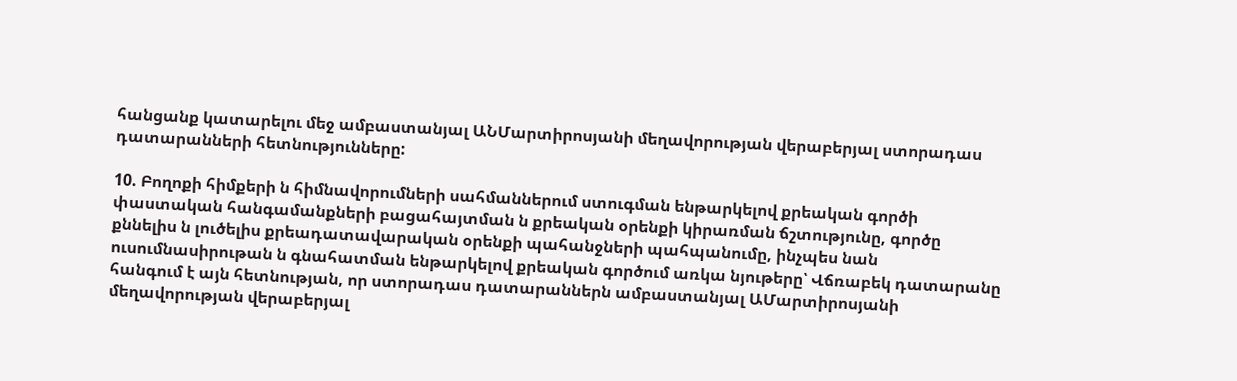հանցանք կատարելու մեջ ամբաստանյալ ԱՆՄարտիրոսյանի մեղավորության վերաբերյալ ստորադաս դատարանների հետնությունները:

10. Բողոքի հիմքերի ն հիմնավորումների սահմաններում ստուգման ենթարկելով քրեական գործի փաստական հանգամանքների բացահայտման ն քրեական օրենքի կիրառման ճշտությունը, գործը քննելիս ն լուծելիս քրեադատավարական օրենքի պահանջների պահպանումը, ինչպես նան ուսումնասիրութան ն գնահատման ենթարկելով քրեական գործում առկա նյութերը՝ Վճռաբեկ դատարանը հանգում է այն հետնության, որ ստորադաս դատարաններն ամբաստանյալ ԱՄարտիրոսյանի մեղավորության վերաբերյալ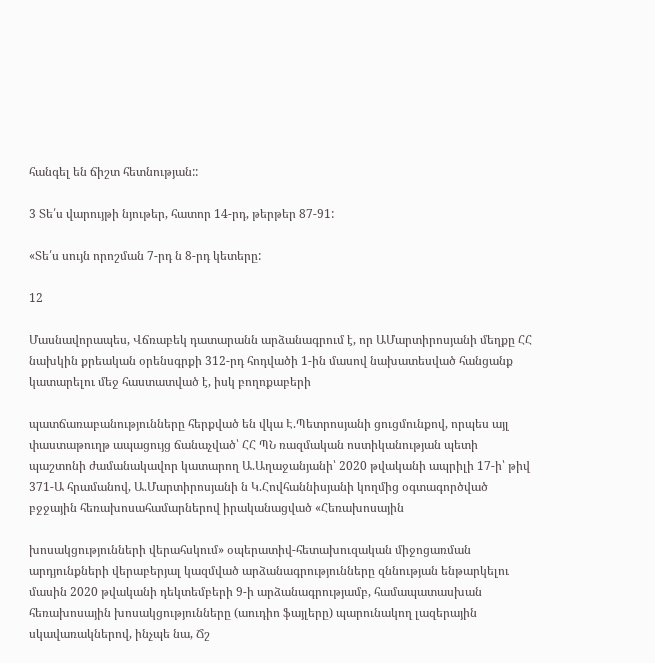հանգել են ճիշտ հետնության::

3 Տե՛ս վարույթի նյութեր, հատոր 14-րդ, թերթեր 87-91:

«Տե՛ս սույն որոշման 7-րդ ն 8-րդ կետերը:

12

Մասնավորապես, Վճռաբեկ դատարանն արձանագրում է, որ ԱՄարտիրոսյանի մեղքը ՀՀ նախկին քրեական օրենսգրքի 312-րդ հոդվածի 1-ին մասով նախատեսված հանցանք կատարելու մեջ հաստատված է, իսկ բողոքաբերի

պատճառաբանությունները հերքված են վկա Է.Պետրոսյանի ցուցմունքով, որպես այլ փաստաթուղթ ապացույց ճանաչված՝ ՀՀ ՊՆ ռազմական ոստիկանության պետի պաշտոնի ժամանակավոր կատարող Ա.Աղաջանյանի՝ 2020 թվականի ապրիլի 17-ի՝ թիվ 371-Ա հրամանով, Ա.Մարտիրոսյանի ն Կ.Հովհաննիսյանի կողմից օգտագործված բջջային հեռախոսահամարներով իրականացված «Հեռախոսային

խոսակցությունների վերահսկում» օպերատիվ-հետախուզական միջոցառման արդյունքների վերաբերյալ կազմված արձանագրությունները զննության ենթարկելու մասին 2020 թվականի դեկտեմբերի 9-ի արձանագրությամբ, համապատասխան հեռախոսային խոսակցությունները (աուդիո ֆայլերը) պարունակող լազերային սկավառակներով, ինչպե նա, Ճշ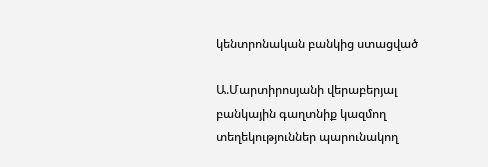կենտրոնական բանկից ստացված

Ա.Մարտիրոսյանի վերաբերյալ բանկային գաղտնիք կազմող տեղեկություններ պարունակող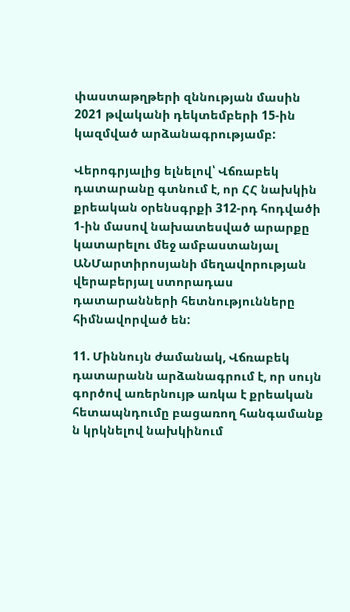փաստաթղթերի զննության մասին 2021 թվականի դեկտեմբերի 15-ին կազմված արձանագրությամբ:

Վերոգրյալից ելնելով՝ Վճռաբեկ դատարանը գտնում է, որ ՀՀ նախկին քրեական օրենսգրքի 312-րդ հոդվածի 1-ին մասով նախատեսված արարքը կատարելու մեջ ամբաստանյալ ԱՆՄարտիրոսյանի մեղավորության վերաբերյալ ստորադաս դատարանների հետնությունները հիմնավորված են:

11. Միննույն ժամանակ, Վճռաբեկ դատարանն արձանագրում է, որ սույն գործով առերնույթ առկա է քրեական հետապնդումը բացառող հանգամանք ն կրկնելով նախկինում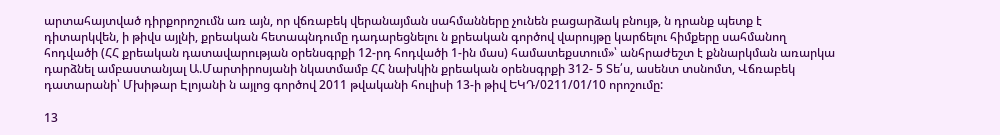արտահայտված դիրքորոշումն առ այն, որ վճռաբեկ վերանայման սահմանները չունեն բացարձակ բնույթ, ն դրանք պետք է դիտարկվեն, ի թիվս այլնի, քրեական հետապնդումը դադարեցնելու ն քրեական գործով վարույթը կարճելու հիմքերը սահմանող հոդվածի (ՀՀ քրեական դատավարության օրենսգրքի 12-րդ հոդվածի 1-ին մաս) համատեքստում»՝ անհրաժեշտ է քննարկման առարկա դարձնել ամբաստանյալ Ա.Մարտիրոսյանի նկատմամբ ՀՀ նախկին քրեական օրենսգրքի 312- 5 Տե՛ս, ասենտ տսնոմտ, Վճռաբեկ դատարանի՝ Մխիթար Էլոյանի ն այլոց գործով 2011 թվականի հուլիսի 13-ի թիվ ԵԿԴ/0211/01/10 որոշումը:

13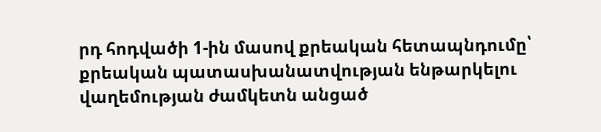րդ հոդվածի 1-ին մասով քրեական հետապնդումը՝ քրեական պատասխանատվության ենթարկելու վաղեմության ժամկետն անցած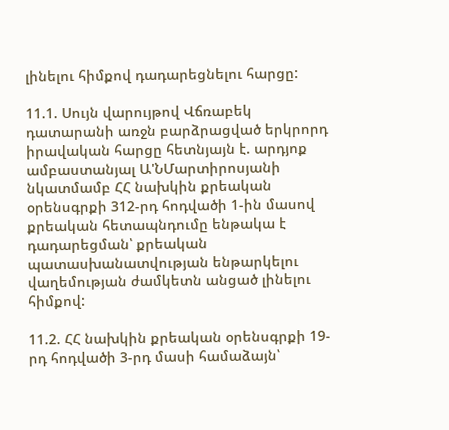լինելու հիմքով դադարեցնելու հարցը:

11.1. Սույն վարույթով Վճռաբեկ դատարանի առջն բարձրացված երկրորդ իրավական հարցը հետնյայն է. արդյոք ամբաստանյալ Ա'ՆՄարտիրոսյանի նկատմամբ ՀՀ նախկին քրեական օրենսգրքի 312-րդ հոդվածի 1-ին մասով քրեական հետապնդումը ենթակա է դադարեցման՝ քրեական պատասխանատվության ենթարկելու վաղեմության ժամկետն անցած լինելու հիմքով:

11.2. ՀՀ նախկին քրեական օրենսգրքի 19-րդ հոդվածի 3-րդ մասի համաձայն՝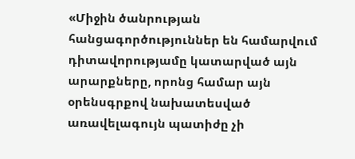«Միջին ծանրության հանցագործություններ են համարվում դիտավորությամը կատարված այն արարքները, որոնց համար այն օրենսգրքով նախատեսված առավելագույն պատիժը չի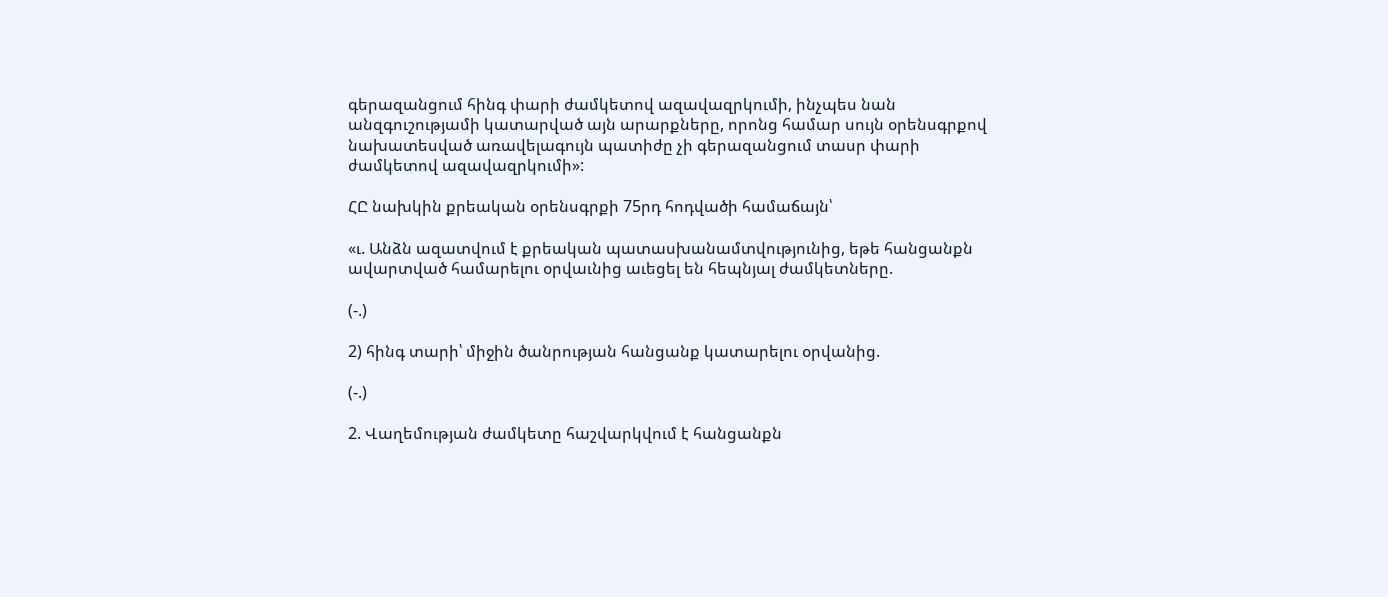գերազանցում հինգ փարի ժամկետով ազավազրկումի, ինչպես նան անզգուշությամի կատարված այն արարքները, որոնց համար սույն օրենսգրքով նախատեսված առավելագույն պատիժը չի գերազանցում տասր փարի ժամկետով ազավազրկումի»:

ՀԸ նախկին քրեական օրենսգրքի 75րդ հոդվածի համաճայն՝

«ւ. Անձն ազատվում է քրեական պատասխանամտվությունից, եթե հանցանքն ավարտված համարելու օրվաւնից աւեցել են հեպնյալ ժամկետները.

(-.)

2) հինգ տարի՝ միջին ծանրության հանցանք կատարելու օրվանից.

(-.)

2. Վաղեմության ժամկետը հաշվարկվում է հանցանքն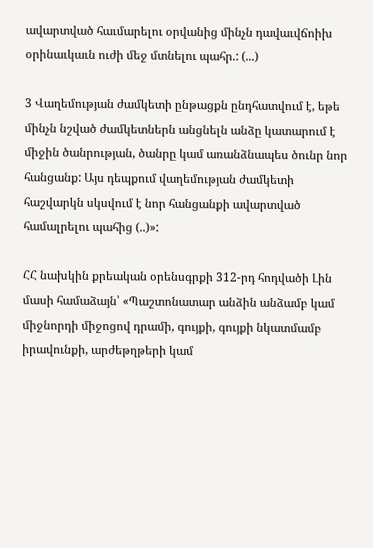ավարտված հաւմարելու օրվանից մինչն դավաւվճոիխ օրինաւկաւն ուժի մեջ մտնելու պահր.: (...)

3 Վաղեմության ժամկետի ընթացքն ընդհատվում է, եթե մինչն նշված ժամկետներն անցնելն անձը կատարում է միջին ծանրության, ծանրը կամ առանձնապես ծունր նոր հանցանք: Այս դեպքում վաղեմության ժամկետի հաշվարկն սկսվում է նոր հանցանքի ավարտված համալրելու պահից (..)»:

ՀՀ նախկին քրեական օրենսգրքի 312-րդ հոդվածի Լին մասի համաձայն՝ «Պաշտոնատար անձին անձամբ կամ միջնորդի միջոցով դրամի, գույքի, գույքի նկատմամբ իրավունքի, արժեթղթերի կամ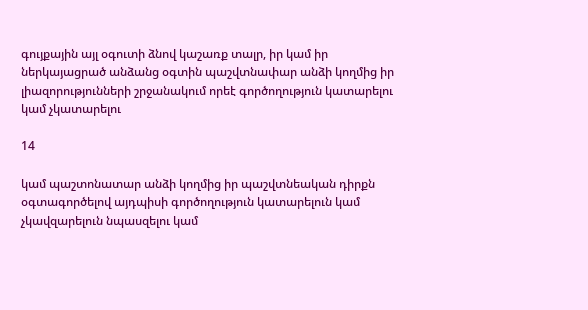գույքային այլ օգուտի ձնով կաշառք տալր, իր կամ իր ներկայացրած անձանց օգտին պաշվտնափար անձի կողմից իր լիազորությունների շրջանակում որեէ գործողություն կատարելու կամ չկատարելու

14

կամ պաշտոնատար անձի կողմից իր պաշվտնեական դիրքն օգտագործելով այդպիսի գործողություն կատարելուն կամ չկավզարելուն նպասզելու կամ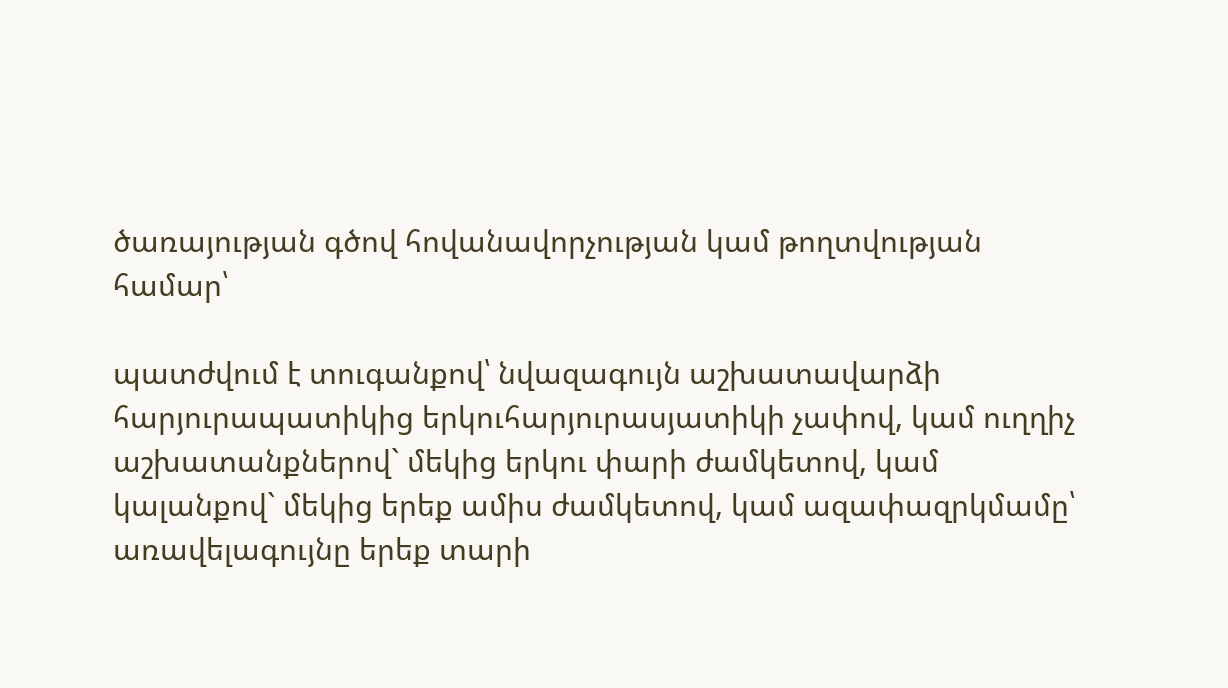ծառայության գծով հովանավորչության կամ թողտվության համար՝

պատժվում է տուգանքով՝ նվազագույն աշխատավարձի հարյուրապատիկից երկուհարյուրասյատիկի չափով, կամ ուղղիչ աշխատանքներով` մեկից երկու փարի ժամկետով, կամ կալանքով` մեկից երեք ամիս ժամկետով, կամ ազափազրկմամը՝ առավելագույնը երեք տարի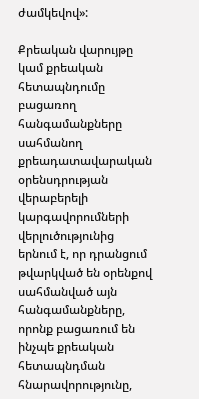ժամկեվով»:

Քրեական վարույթը կամ քրեական հետապնդումը բացառող հանգամանքները սահմանող քրեադատավարական օրենսդրության վերաբերելի կարգավորումների վերլուծությունից երնում է, որ դրանցում թվարկված են օրենքով սահմանված այն հանգամանքները, որոնք բացառում են ինչպե քրեական հետապնդման հնարավորությունը,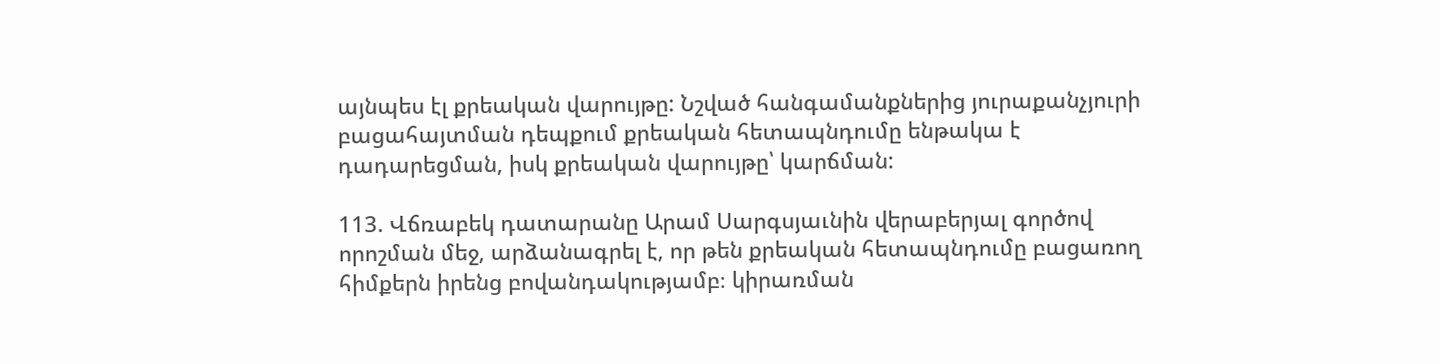այնպես էլ քրեական վարույթը: Նշված հանգամանքներից յուրաքանչյուրի բացահայտման դեպքում քրեական հետապնդումը ենթակա է դադարեցման, իսկ քրեական վարույթը՝ կարճման:

113. Վճռաբեկ դատարանը Արամ Սարգսյաւնին վերաբերյալ գործով որոշման մեջ, արձանագրել է, որ թեն քրեական հետապնդումը բացառող հիմքերն իրենց բովանդակությամբ։ կիրառման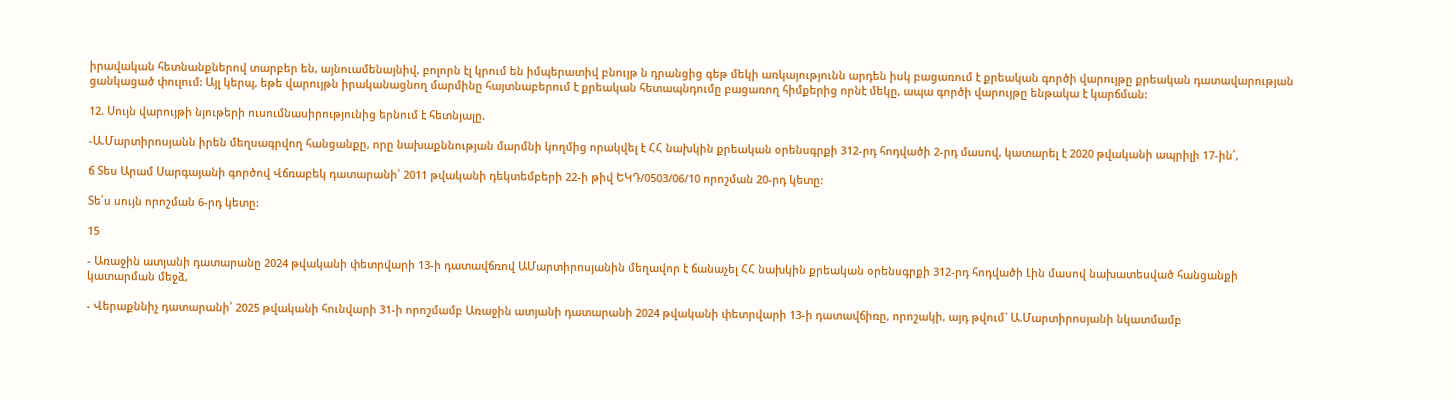իրավական հետնանքներով տարբեր են, այնուամենայնիվ, բոլորն էլ կրում են իմպերատիվ բնույթ ն դրանցից գեթ մեկի առկայությունն արդեն իսկ բացառում է քրեական գործի վարույթը քրեական դատավարության ցանկացած փուլում: Այլ կերպ, եթե վարույթն իրականացնող մարմինը հայտնաբերում է քրեական հետապնդումը բացառող հիմքերից որնէ մեկը, ապա գործի վարույթը ենթակա է կարճման:

12. Սույն վարույթի նյութերի ուսումնասիրությունից երնում է հետնյալը.

-Ա.Մարտիրոսյանն իրեն մեղսագրվող հանցանքը, որը նախաքննության մարմնի կողմից որակվել է ՀՀ նախկին քրեական օրենսգրքի 312-րդ հոդվածի 2-րդ մասով, կատարել է 2020 թվականի ապրիլի 17-ին՛,

ճ Տես Արամ Սարգայանի գործով Վճռաբեկ դատարանի՝ 2011 թվականի դեկտեմբերի 22-ի թիվ ԵԿԴ/0503/06/10 որոշման 20-րդ կետը:

Տե՛ս սույն որոշման 6-րդ կետը:

15

- Առաջին ատյանի դատարանը 2024 թվականի փետրվարի 13-ի դատավճռով ԱՄարտիրոսյանին մեղավոր է ճանաչել ՀՀ նախկին քրեական օրենսգրքի 312-րդ հոդվածի Լին մասով նախատեսված հանցանքի կատարման մեջձ,

- Վերաքննիչ դատարանի՝ 2025 թվականի հունվարի 31-ի որոշմամբ Առաջին ատյանի դատարանի 2024 թվականի փետրվարի 13-ի դատավճիռը, որոշակի, այդ թվում` Ա.Մարտիրոսյանի նկատմամբ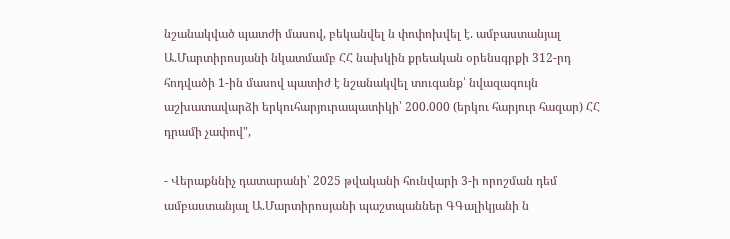նշանակված պատժի մասով, բեկանվել ն փոփոխվել է. ամբաստանյալ Ա.Մարտիրոսյանի նկատմամբ ՀՀ նախկին քրեական օրենսգրքի 312-րդ հոդվածի 1-ին մասով պատիժ է նշանակվել տուգանք՝ նվազագույն աշխատավարձի երկուհարյուրապատիկի՝ 200.000 (երկու հարյուր հազար) ՀՀ դրամի չափով",

- Վերաքննիչ դատարանի՝ 2025 թվականի հունվարի 3-ի որոշման դեմ ամբաստանյալ Ա.Մարտիրոսյանի պաշտպաններ ԳԳալիկյանի ն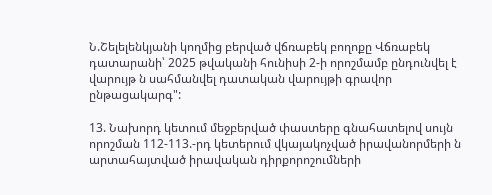Ն.Շելելենկյանի կողմից բերված վճռաբեկ բողոքը Վճռաբեկ դատարանի՝ 2025 թվականի հունիսի 2-ի որոշմամբ ընդունվել է վարույթ ն սահմանվել դատական վարույթի գրավոր ընթացակարգ":

13. Նախորդ կետում մեջբերված փաստերը գնահատելով սույն որոշման 112-113.-րդ կետերում վկայակոչված իրավանորմերի ն արտահայտված իրավական դիրքորոշումների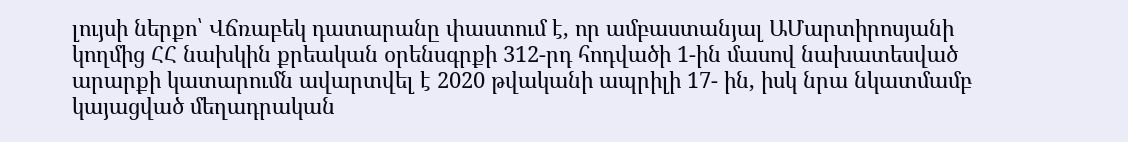լույսի ներքո՝ Վճռաբեկ դատարանը փաստում է, որ ամբաստանյալ ԱՄարտիրոսյանի կողմից ՀՀ նախկին քրեական օրենսգրքի 312-րդ հոդվածի 1-ին մասով նախատեսված արարքի կատարումն ավարտվել է 2020 թվականի ապրիլի 17- ին, իսկ նրա նկատմամբ կայացված մեղադրական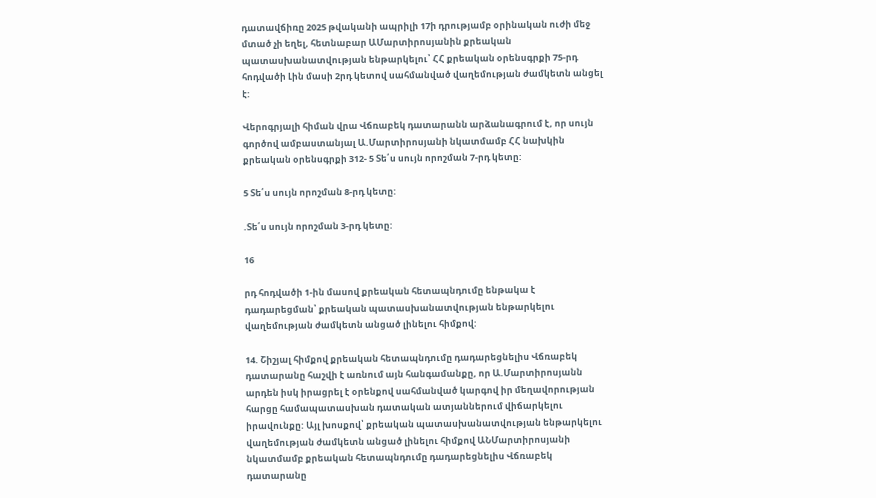դատավճիռը 2025 թվականի ապրիլի 17ի դրությամբ օրինական ուժի մեջ մտած չի եղել, հետնաբար ԱՄարտիրոսյանին քրեական պատասխանատվության ենթարկելու՝ ՀՀ քրեական օրենսգրքի 75-րդ հոդվածի Լին մասի 2րդ կետով սահմանված վաղեմության ժամկետն անցել է:

Վերոգրյալի հիման վրա Վճռաբեկ դատարանն արձանագրում է, որ սույն գործով ամբաստանյալ Ա.Մարտիրոսյանի նկատմամբ ՀՀ նախկին քրեական օրենսգրքի 312- 5 Տե՛ս սույն որոշման 7-րդ կետը:

5 Տե՛ս սույն որոշման 8-րդ կետը:

.Տե՛ս սույն որոշման 3-րդ կետը:

16

րդ հոդվածի 1-ին մասով քրեական հետապնդումը ենթակա է դադարեցման՝ քրեական պատասխանատվության ենթարկելու վաղեմության ժամկետն անցած լինելու հիմքով:

14. Շիշյալ հիմքով քրեական հետապնդումը դադարեցնելիս Վճռաբեկ դատարանը հաշվի է առնում այն հանգամանքը, որ Ա.Մարտիրոսյանն արդեն իսկ իրացրել է օրենքով սահմանված կարգով իր մեղավորության հարցը համապատասխան դատական ատյաններում վիճարկելու իրավունքը: Այլ խոսքով՝ քրեական պատասխանատվության ենթարկելու վաղեմության ժամկետն անցած լինելու հիմքով ԱՆՄարտիրոսյանի նկատմամբ քրեական հետապնդումը դադարեցնելիս Վճռաբեկ դատարանը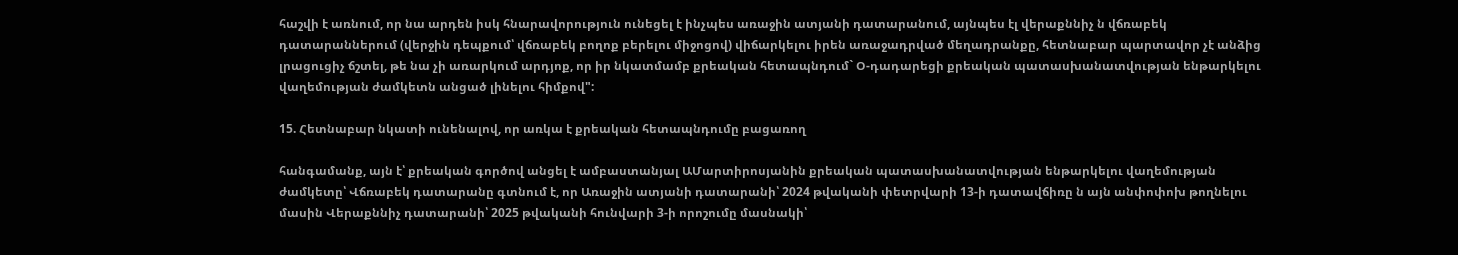հաշվի է առնում, որ նա արդեն իսկ հնարավորություն ունեցել է ինչպես առաջին ատյանի դատարանում, այնպես էլ վերաքննիչ ն վճռաբեկ դատարաններում (վերջին դեպքում՝ վճռաբեկ բողոք բերելու միջոցով) վիճարկելու իրեն առաջադրված մեղադրանքը, հետնաբար պարտավոր չէ անձից լրացուցիչ ճշտել, թե նա չի առարկում արդյոք, որ իր նկատմամբ քրեական հետապնդում` Օ-դադարեցի քրեական պատասխանատվության ենթարկելու վաղեմության ժամկետն անցած լինելու հիմքով":

15. Հետնաբար նկատի ունենալով, որ առկա է քրեական հետապնդումը բացառող

հանգամանք, այն է՝ քրեական գործով անցել է ամբաստանյալ ԱՄարտիրոսյանին քրեական պատասխանատվության ենթարկելու վաղեմության ժամկետը՝ Վճռաբեկ դատարանը գտնում է, որ Առաջին ատյանի դատարանի՝ 2024 թվականի փետրվարի 13-ի դատավճիռը ն այն անփոփոխ թողնելու մասին Վերաքննիչ դատարանի՝ 2025 թվականի հունվարի 3-ի որոշումը մասնակի՝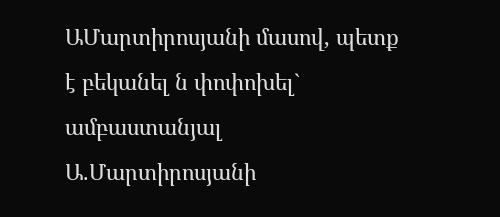ԱՄարտիրոսյանի մասով, պետք է բեկանել ն փոփոխել` ամբաստանյալ Ա.Մարտիրոսյանի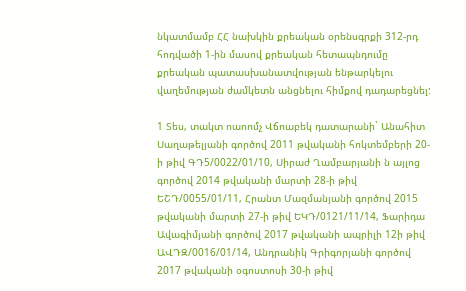նկատմամբ ՀՀ նախկին քրեական օրենսգրքի 312-րդ հոդվածի 1-ին մասով քրեական հետապնդումը քրեական պատասխանատվության ենթարկելու վաղեմության ժամկետն անցնելու հիմքով դադարեցնել:

1 Տես, տակտ ոաոոմչ Վճոաբեկ դատարանի` Անահիտ Սաղաթելյանի գործով 2011 թվականի հոկտեմբերի 20-ի թիվ ԳԴ5/0022/01/10, Սիրաժ Ղամբարյանի ն այլոց գործով 2014 թվականի մարտի 28-ի թիվ ԵՇԴ/0055/01/11, Հրանտ Մազմանյանի գործով 2015 թվականի մարտի 27-ի թիվ ԵԿԴ/0121/11/14, Ֆարիդա Ավագիմյանի գործով 2017 թվականի ապրիլի 12ի թիվ ԱՎԴԶ/0016/01/14, Անդրանիկ Գրիգորյանի գործով 2017 թվականի օգոստոսի 30-ի թիվ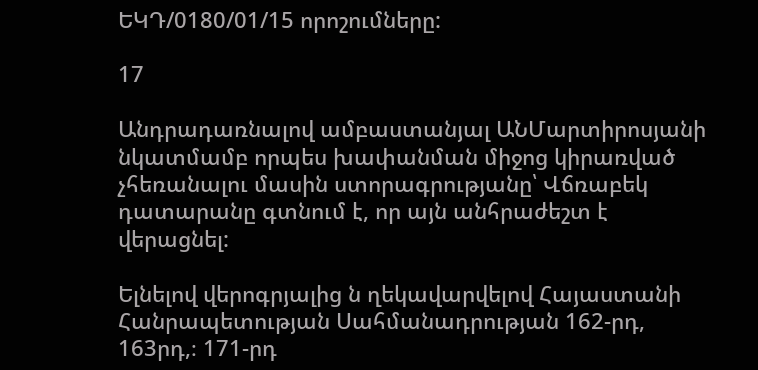ԵԿԴ/0180/01/15 որոշումները:

17

Անդրադառնալով ամբաստանյալ ԱՆՄարտիրոսյանի նկատմամբ որպես խափանման միջոց կիրառված չհեռանալու մասին ստորագրությանը՝ Վճռաբեկ դատարանը գտնում է, որ այն անհրաժեշտ է վերացնել:

Ելնելով վերոգրյալից ն ղեկավարվելով Հայաստանի Հանրապետության Սահմանադրության 162-րդ, 163րդ,։ 171-րդ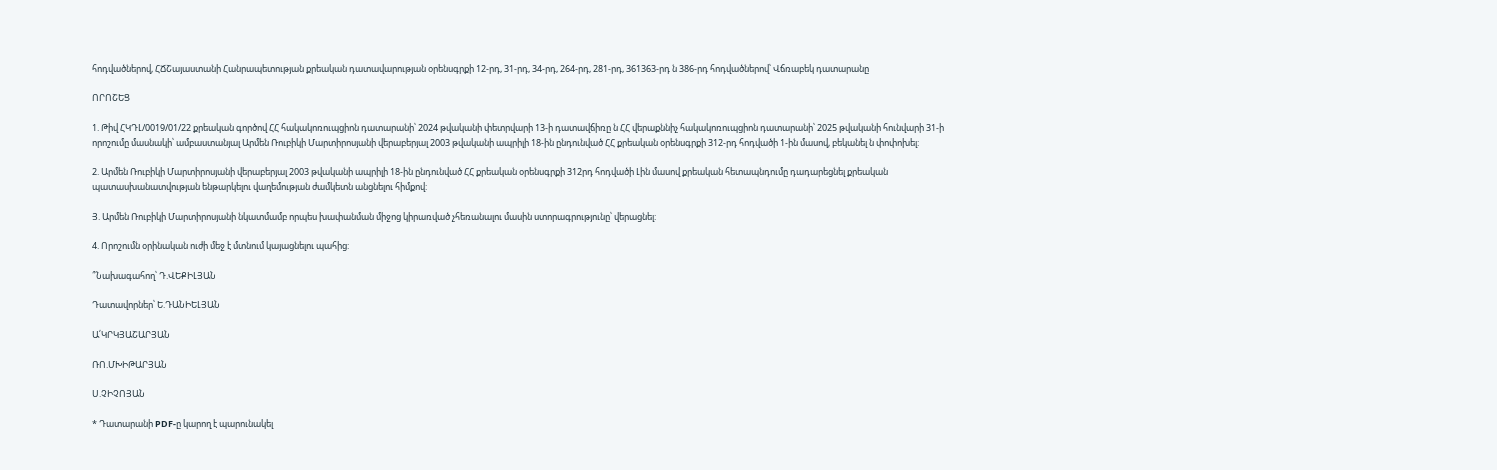հոդվածներով, ՀՃՇայաստանի Հանրապետության քրեական դատավարության օրենսգրքի 12-րդ, 31-րդ, 34-րդ, 264-րդ, 281-րդ, 361363-րդ ն 386-րդ հոդվածներով՝ Վճռաբեկ դատարանը

ՈՐՈՇԵՑ

1. Թիվ ՀԿԴԼ/0019/01/22 քրեական գործով ՀՀ հակակոռուպցիոն դատարանի՝ 2024 թվականի փետրվարի 13-ի դատավճիռը ն ՀՀ վերաքննիչ հակակոռուպցիոն դատարանի՝ 2025 թվականի հունվարի 31-ի որոշումը մասնակի՝ ամբաստանյալ Արմեն Ռուբիկի Մարտիրոսյանի վերաբերյալ 2003 թվականի ապրիլի 18-ին ընդունված ՀՀ քրեական օրենսգրքի 312-րդ հոդվածի 1-ին մասով, բեկանել ն փոփոխել:

2. Արմեն Ռուբիկի Մարտիրոսյանի վերաբերյալ 2003 թվականի ապրիլի 18-ին ընդունված ՀՀ քրեական օրենսգրքի 312րդ հոդվածի Լին մասով քրեական հետապնդումը դադարեցնել քրեական պատասխանատվության ենթարկելու վաղեմության ժամկետն անցնելու հիմքով:

Յ. Արմեն Ռուբիկի Մարտիրոսյանի նկատմամբ որպես խափանման միջոց կիրառված չհեռանալու մասին ստորագրությունը՝ վերացնել:

4. Որոշումն օրինական ուժի մեջ է մտնում կայացնելու պահից:

՞Նախագահող՝ Դ.ՎԵՔԻԼՅԱՆ

Դատավորներ՝ Ե.ԴԱՆԻԵԼՅԱՆ

Ա՛ԿՐԿՅԱՇԱՐՅԱՆ

ՌՈ.ՄԽԻԹԱՐՅԱՆ

Ս.ՉԻՉՈՅԱՆ

* Դատարանի PDF-ը կարող է պարունակել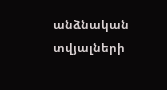անձնական տվյալների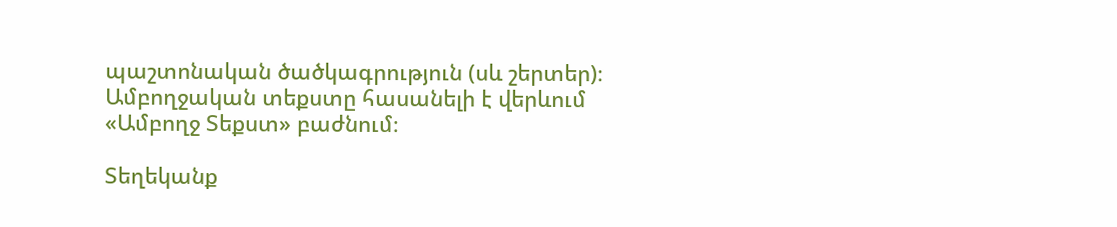պաշտոնական ծածկագրություն (սև շերտեր)։ Ամբողջական տեքստը հասանելի է վերևում «Ամբողջ Տեքստ» բաժնում։

Տեղեկանք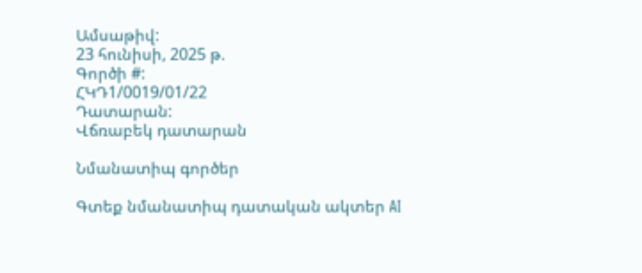Ամսաթիվ:
23 հունիսի, 2025 թ.
Գործի #:
ՀԿԴ1/0019/01/22
Դատարան:
Վճռաբեկ դատարան

Նմանատիպ գործեր

Գտեք նմանատիպ դատական ակտեր AI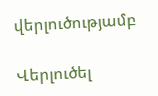վերլուծությամբ

Վերլուծել